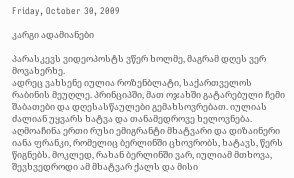Friday, October 30, 2009

კარგი ადამიანები

პარასკევს ვიდეოპოსტს ვწერ ხოლმე, მაგრამ დღეს ვერ მოვახერხე.
ადრეც ვახსენე იულია როზენბლატი, საქართველოს რაბინის მეუღლე. პრინციპში, მათ ოჯახში გატარებული ჩემი შაბათები და დღესასწაულები გემახსოვრებათ. იულიას ძალიან უყვარს ხატვა და თანამედროვე ხელოვნება. აღმოაჩინა ერთი რუსი ემიგრანტი მხატვარი და დიზაინერი იანა ფრანკი, რომელიც ბერლინში ცხოვრობს, ხატავს, წერს წიგნებს. მოკლედ, რახან ბერლინში ვარ, იულიამ მთხოვა, შევხვედროდი ამ მხატვარ ქალს და მისი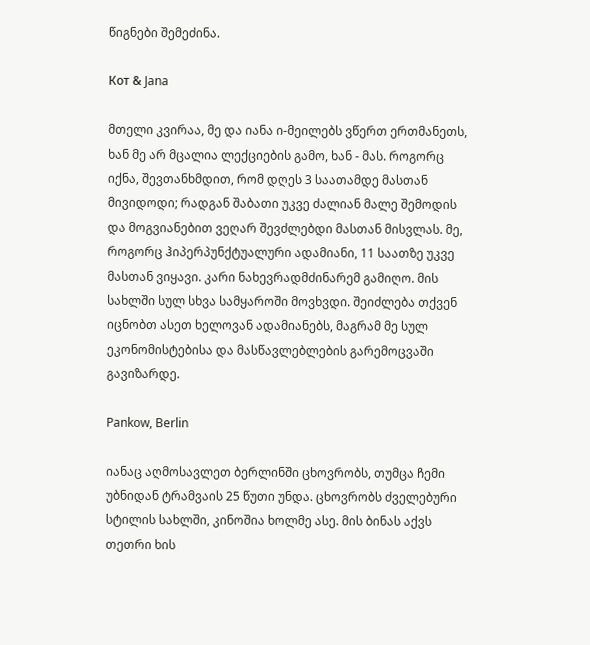წიგნები შემეძინა.

Кот & Jana

მთელი კვირაა, მე და იანა ი-მეილებს ვწერთ ერთმანეთს, ხან მე არ მცალია ლექციების გამო, ხან - მას. როგორც იქნა, შევთანხმდით, რომ დღეს 3 საათამდე მასთან მივიდოდი; რადგან შაბათი უკვე ძალიან მალე შემოდის და მოგვიანებით ვეღარ შევძლებდი მასთან მისვლას. მე, როგორც ჰიპერპუნქტუალური ადამიანი, 11 საათზე უკვე მასთან ვიყავი. კარი ნახევრადმძინარემ გამიღო. მის სახლში სულ სხვა სამყაროში მოვხვდი. შეიძლება თქვენ იცნობთ ასეთ ხელოვან ადამიანებს, მაგრამ მე სულ ეკონომისტებისა და მასწავლებლების გარემოცვაში გავიზარდე.

Pankow, Berlin

იანაც აღმოსავლეთ ბერლინში ცხოვრობს, თუმცა ჩემი უბნიდან ტრამვაის 25 წუთი უნდა. ცხოვრობს ძველებური სტილის სახლში, კინოშია ხოლმე ასე. მის ბინას აქვს თეთრი ხის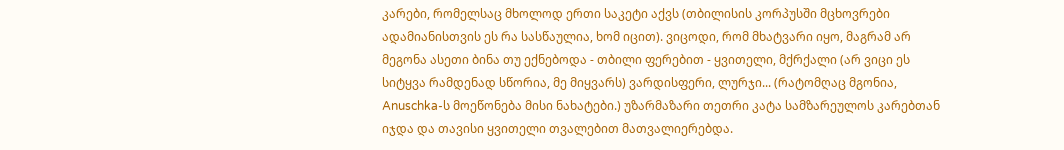კარები, რომელსაც მხოლოდ ერთი საკეტი აქვს (თბილისის კორპუსში მცხოვრები ადამიანისთვის ეს რა სასწაულია, ხომ იცით). ვიცოდი, რომ მხატვარი იყო, მაგრამ არ მეგონა ასეთი ბინა თუ ექნებოდა - თბილი ფერებით - ყვითელი, მქრქალი (არ ვიცი ეს სიტყვა რამდენად სწორია, მე მიყვარს) ვარდისფერი, ლურჯი... (რატომღაც მგონია, Anuschka-ს მოეწონება მისი ნახატები.) უზარმაზარი თეთრი კატა სამზარეულოს კარებთან იჯდა და თავისი ყვითელი თვალებით მათვალიერებდა.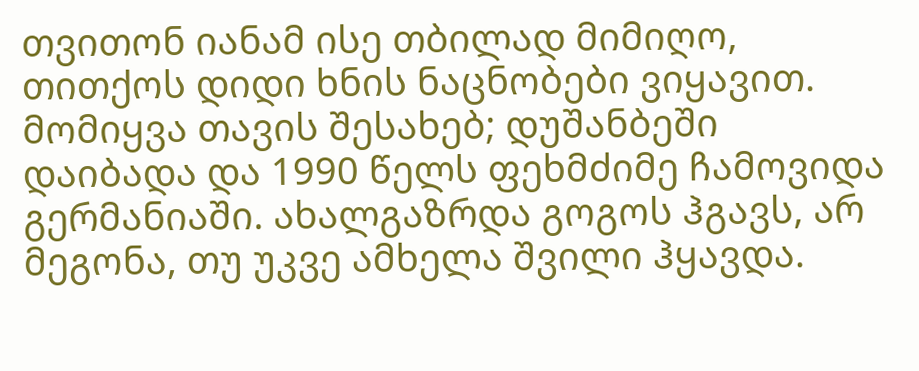თვითონ იანამ ისე თბილად მიმიღო, თითქოს დიდი ხნის ნაცნობები ვიყავით. მომიყვა თავის შესახებ; დუშანბეში დაიბადა და 1990 წელს ფეხმძიმე ჩამოვიდა გერმანიაში. ახალგაზრდა გოგოს ჰგავს, არ მეგონა, თუ უკვე ამხელა შვილი ჰყავდა.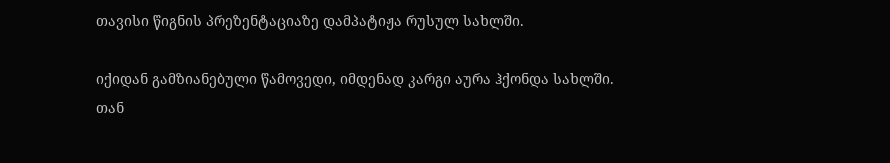თავისი წიგნის პრეზენტაციაზე დამპატიჟა რუსულ სახლში.

იქიდან გამზიანებული წამოვედი, იმდენად კარგი აურა ჰქონდა სახლში.
თან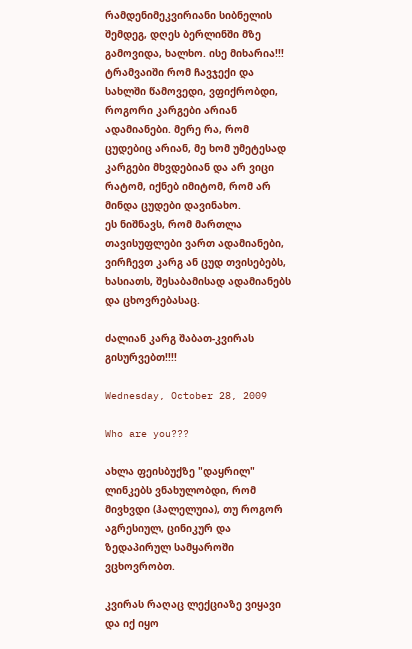რამდენიმეკვირიანი სიბნელის შემდეგ, დღეს ბერლინში მზე გამოვიდა, ხალხო. ისე მიხარია!!!
ტრამვაიში რომ ჩავჯექი და სახლში წამოვედი, ვფიქრობდი, როგორი კარგები არიან ადამიანები. მერე რა, რომ ცუდებიც არიან, მე ხომ უმეტესად კარგები მხვდებიან და არ ვიცი რატომ, იქნებ იმიტომ, რომ არ მინდა ცუდები დავინახო.
ეს ნიშნავს, რომ მართლა თავისუფლები ვართ ადამიანები, ვირჩევთ კარგ ან ცუდ თვისებებს, ხასიათს, შესაბამისად ადამიანებს და ცხოვრებასაც.

ძალიან კარგ შაბათ-კვირას გისურვებთ!!!!

Wednesday, October 28, 2009

Who are you???

ახლა ფეისბუქზე "დაყრილ" ლინკებს ვნახულობდი, რომ მივხვდი (ჰალელუია), თუ როგორ აგრესიულ, ცინიკურ და ზედაპირულ სამყაროში ვცხოვრობთ.

კვირას რაღაც ლექციაზე ვიყავი და იქ იყო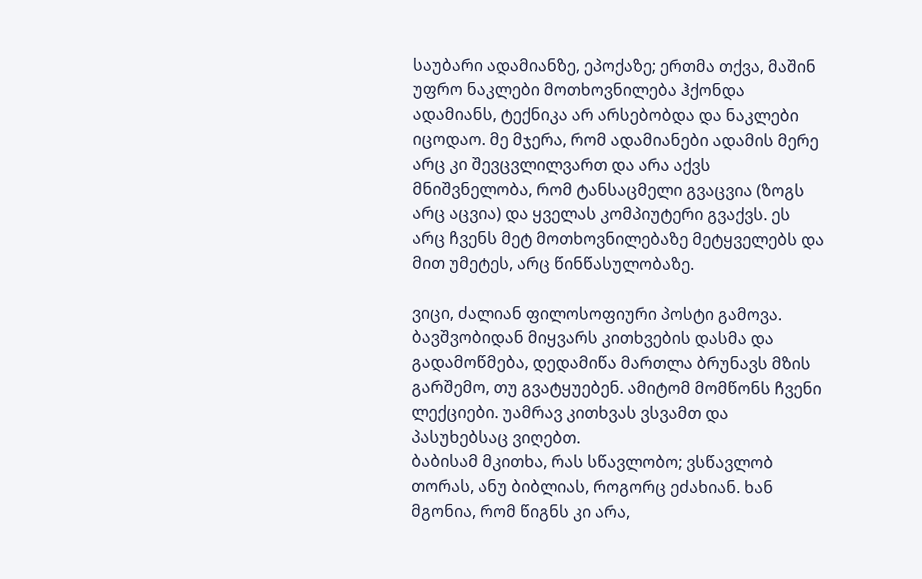საუბარი ადამიანზე, ეპოქაზე; ერთმა თქვა, მაშინ უფრო ნაკლები მოთხოვნილება ჰქონდა ადამიანს, ტექნიკა არ არსებობდა და ნაკლები იცოდაო. მე მჯერა, რომ ადამიანები ადამის მერე არც კი შევცვლილვართ და არა აქვს მნიშვნელობა, რომ ტანსაცმელი გვაცვია (ზოგს არც აცვია) და ყველას კომპიუტერი გვაქვს. ეს არც ჩვენს მეტ მოთხოვნილებაზე მეტყველებს და მით უმეტეს, არც წინწასულობაზე.

ვიცი, ძალიან ფილოსოფიური პოსტი გამოვა.
ბავშვობიდან მიყვარს კითხვების დასმა და გადამოწმება, დედამიწა მართლა ბრუნავს მზის გარშემო, თუ გვატყუებენ. ამიტომ მომწონს ჩვენი ლექციები. უამრავ კითხვას ვსვამთ და პასუხებსაც ვიღებთ.
ბაბისამ მკითხა, რას სწავლობო; ვსწავლობ თორას, ანუ ბიბლიას, როგორც ეძახიან. ხან მგონია, რომ წიგნს კი არა,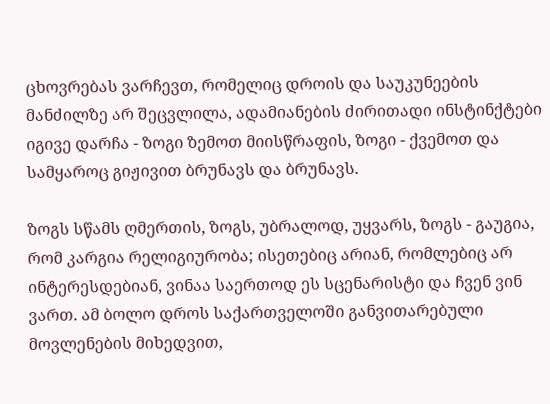ცხოვრებას ვარჩევთ, რომელიც დროის და საუკუნეების მანძილზე არ შეცვლილა, ადამიანების ძირითადი ინსტინქტები იგივე დარჩა - ზოგი ზემოთ მიისწრაფის, ზოგი - ქვემოთ და სამყაროც გიჟივით ბრუნავს და ბრუნავს.

ზოგს სწამს ღმერთის, ზოგს, უბრალოდ, უყვარს, ზოგს - გაუგია, რომ კარგია რელიგიურობა; ისეთებიც არიან, რომლებიც არ ინტერესდებიან, ვინაა საერთოდ ეს სცენარისტი და ჩვენ ვინ ვართ. ამ ბოლო დროს საქართველოში განვითარებული მოვლენების მიხედვით,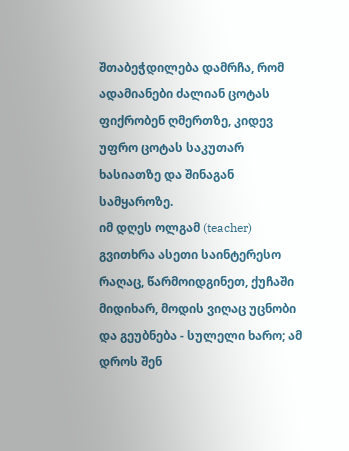შთაბეჭდილება დამრჩა, რომ ადამიანები ძალიან ცოტას ფიქრობენ ღმერთზე, კიდევ უფრო ცოტას საკუთარ ხასიათზე და შინაგან სამყაროზე.
იმ დღეს ოლგამ (teacher) გვითხრა ასეთი საინტერესო რაღაც, წარმოიდგინეთ, ქუჩაში მიდიხარ, მოდის ვიღაც უცნობი და გეუბნება - სულელი ხარო; ამ დროს შენ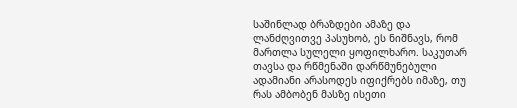საშინლად ბრაზდები ამაზე და ლანძღვითვე პასუხობ, ეს ნიშნავს, რომ მართლა სულელი ყოფილხარო. საკუთარ თავსა და რწმენაში დარწმუნებული ადამიანი არასოდეს იფიქრებს იმაზე, თუ რას ამბობენ მასზე ისეთი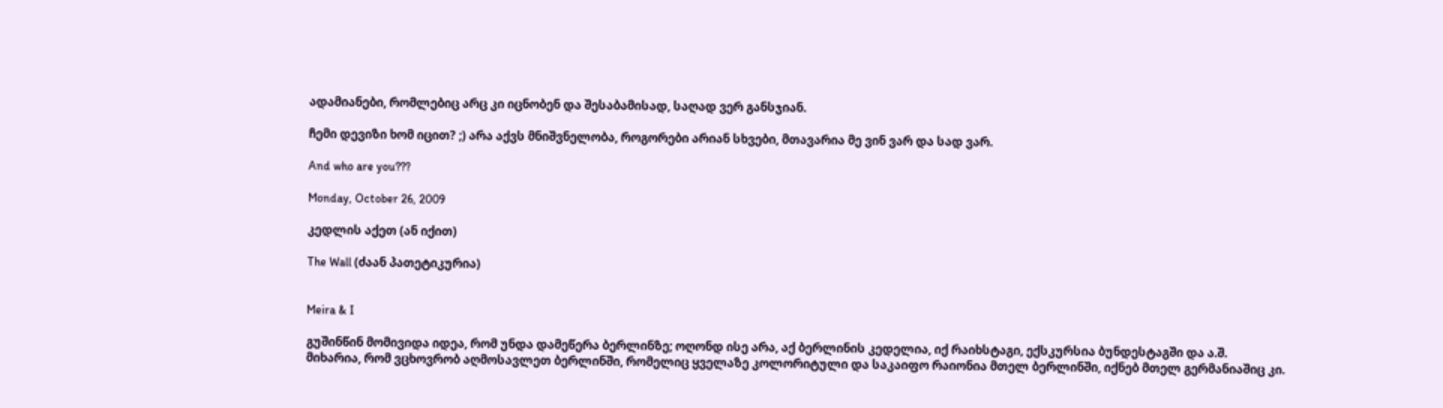ადამიანები, რომლებიც არც კი იცნობენ და შესაბამისად, საღად ვერ განსჯიან.

ჩემი დევიზი ხომ იცით? ;) არა აქვს მნიშვნელობა, როგორები არიან სხვები, მთავარია მე ვინ ვარ და სად ვარ.

And who are you???

Monday, October 26, 2009

კედლის აქეთ (ან იქით)

The Wall (ძაან პათეტიკურია)


Meira & I

გუშინწინ მომივიდა იდეა, რომ უნდა დამეწერა ბერლინზე; ოღონდ ისე არა, აქ ბერლინის კედელია, იქ რაიხსტაგი, ექსკურსია ბუნდესტაგში და ა.შ.
მიხარია, რომ ვცხოვრობ აღმოსავლეთ ბერლინში, რომელიც ყველაზე კოლორიტული და საკაიფო რაიონია მთელ ბერლინში, იქნებ მთელ გერმანიაშიც კი.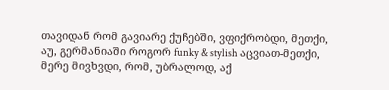თავიდან რომ გავიარე ქუჩებში, ვფიქრობდი, მეთქი, აუ, გერმანიაში როგორ funky & stylish აცვიათ-მეთქი, მერე მივხვდი, რომ, უბრალოდ, აქ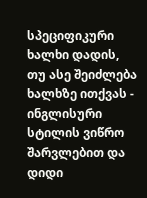სპეციფიკური ხალხი დადის, თუ ასე შეიძლება ხალხზე ითქვას - ინგლისური სტილის ვიწრო შარვლებით და დიდი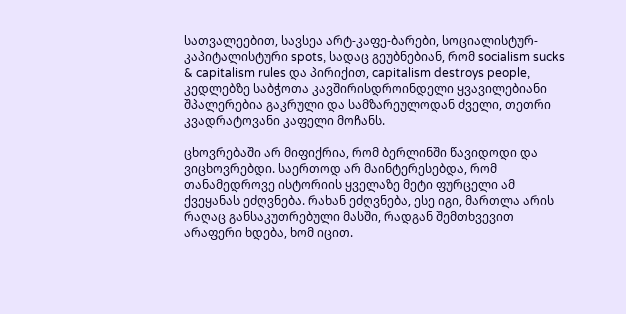სათვალეებით, სავსეა არტ-კაფე-ბარები, სოციალისტურ-კაპიტალისტური spots, სადაც გეუბნებიან, რომ socialism sucks & capitalism rules და პირიქით, capitalism destroys people, კედლებზე საბჭოთა კავშირისდროინდელი ყვავილებიანი შპალერებია გაკრული და სამზარეულოდან ძველი, თეთრი კვადრატოვანი კაფელი მოჩანს.

ცხოვრებაში არ მიფიქრია, რომ ბერლინში წავიდოდი და ვიცხოვრებდი. საერთოდ არ მაინტერესებდა, რომ თანამედროვე ისტორიის ყველაზე მეტი ფურცელი ამ ქვეყანას ეძღვნება. რახან ეძღვნება, ესე იგი, მართლა არის რაღაც განსაკუთრებული მასში, რადგან შემთხვევით არაფერი ხდება, ხომ იცით.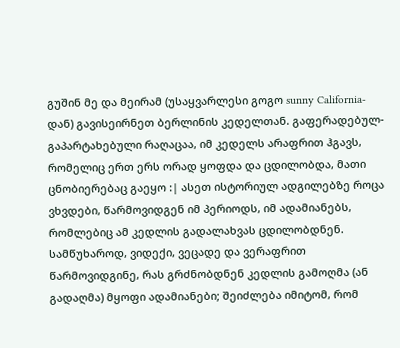გუშინ მე და მეირამ (უსაყვარლესი გოგო sunny California-დან) გავისეირნეთ ბერლინის კედელთან. გაფერადებულ-გაპარტახებული რაღაცაა, იმ კედელს არაფრით ჰგავს, რომელიც ერთ ერს ორად ყოფდა და ცდილობდა, მათი ცნობიერებაც გაეყო :| ასეთ ისტორიულ ადგილებზე როცა ვხვდები, წარმოვიდგენ იმ პერიოდს, იმ ადამიანებს, რომლებიც ამ კედლის გადალახვას ცდილობდნენ. სამწუხაროდ, ვიდექი, ვეცადე და ვერაფრით წარმოვიდგინე, რას გრძნობდნენ კედლის გამოღმა (ან გადაღმა) მყოფი ადამიანები; შეიძლება იმიტომ, რომ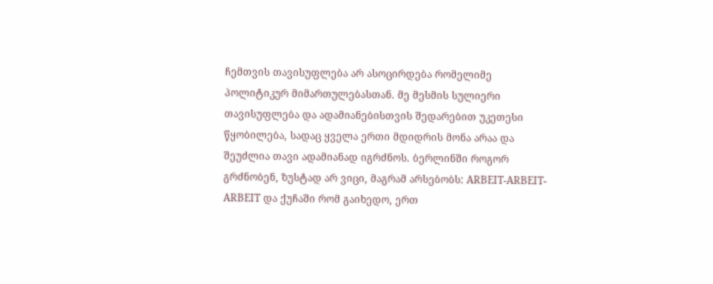ჩემთვის თავისუფლება არ ასოცირდება რომელიმე პოლიტიკურ მიმართულებასთან. მე მესმის სულიერი თავისუფლება და ადამიანებისთვის შედარებით უკეთესი წყობილება, სადაც ყველა ერთი მდიდრის მონა არაა და შეუძლია თავი ადამიანად იგრძნოს. ბერლინში როგორ გრძნობენ, ზუსტად არ ვიცი, მაგრამ არსებობს: ARBEIT-ARBEIT-ARBEIT და ქუჩაში რომ გაიხედო, ერთ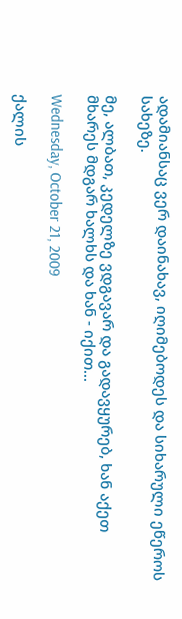ადამიანსაც ვერ დაინახავ, იღიმებოდეს და სიხარული ეწეროს სახეზე.

მე, ალბათ, კედელზე ვდგავარ და გადავყურებ, ხან აქეთ მხარეს მდგარ ხალხს და ხან - იქით...

Wednesday, October 21, 2009

ქალის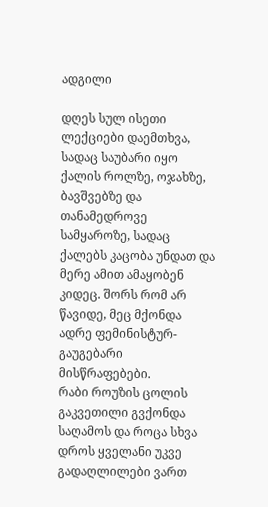ადგილი

დღეს სულ ისეთი ლექციები დაემთხვა, სადაც საუბარი იყო ქალის როლზე, ოჯახზე, ბავშვებზე და თანამედროვე სამყაროზე, სადაც ქალებს კაცობა უნდათ და მერე ამით ამაყობენ კიდეც. შორს რომ არ წავიდე, მეც მქონდა ადრე ფემინისტურ-გაუგებარი მისწრაფებები.
რაბი როუზის ცოლის გაკვეთილი გვქონდა საღამოს და როცა სხვა დროს ყველანი უკვე გადაღლილები ვართ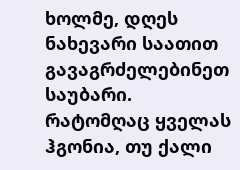ხოლმე, დღეს ნახევარი საათით გავაგრძელებინეთ საუბარი. რატომღაც ყველას ჰგონია, თუ ქალი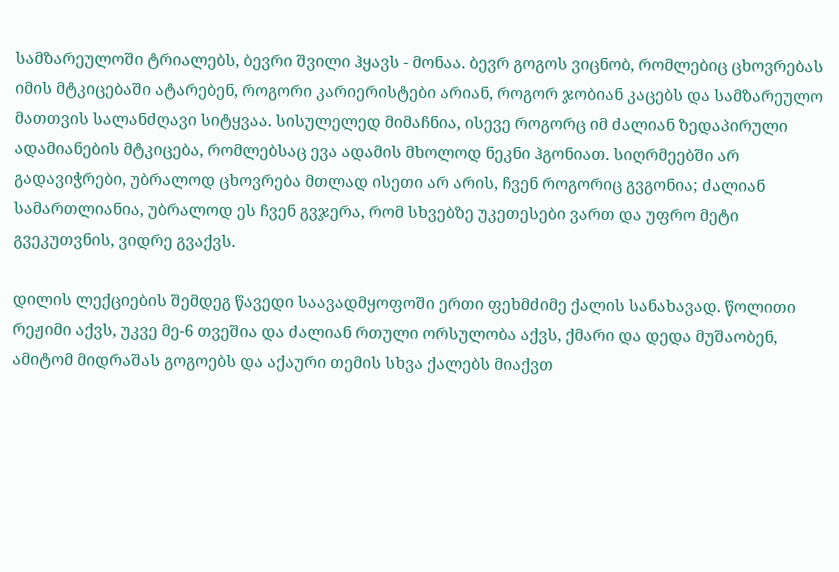სამზარეულოში ტრიალებს, ბევრი შვილი ჰყავს - მონაა. ბევრ გოგოს ვიცნობ, რომლებიც ცხოვრებას იმის მტკიცებაში ატარებენ, როგორი კარიერისტები არიან, როგორ ჯობიან კაცებს და სამზარეულო მათთვის სალანძღავი სიტყვაა. სისულელედ მიმაჩნია, ისევე როგორც იმ ძალიან ზედაპირული ადამიანების მტკიცება, რომლებსაც ევა ადამის მხოლოდ ნეკნი ჰგონიათ. სიღრმეებში არ გადავიჭრები, უბრალოდ ცხოვრება მთლად ისეთი არ არის, ჩვენ როგორიც გვგონია; ძალიან სამართლიანია, უბრალოდ ეს ჩვენ გვჯერა, რომ სხვებზე უკეთესები ვართ და უფრო მეტი გვეკუთვნის, ვიდრე გვაქვს.

დილის ლექციების შემდეგ წავედი საავადმყოფოში ერთი ფეხმძიმე ქალის სანახავად. წოლითი რეჟიმი აქვს, უკვე მე-6 თვეშია და ძალიან რთული ორსულობა აქვს, ქმარი და დედა მუშაობენ, ამიტომ მიდრაშას გოგოებს და აქაური თემის სხვა ქალებს მიაქვთ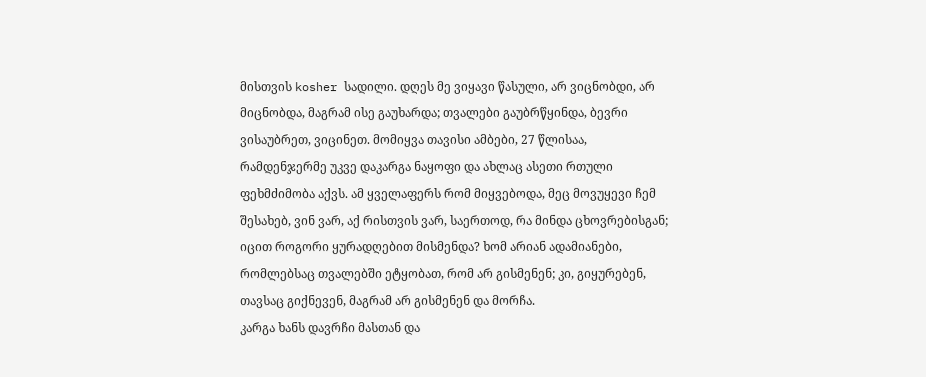მისთვის kosher სადილი. დღეს მე ვიყავი წასული, არ ვიცნობდი, არ მიცნობდა, მაგრამ ისე გაუხარდა; თვალები გაუბრწყინდა, ბევრი ვისაუბრეთ, ვიცინეთ. მომიყვა თავისი ამბები, 27 წლისაა, რამდენჯერმე უკვე დაკარგა ნაყოფი და ახლაც ასეთი რთული ფეხმძიმობა აქვს. ამ ყველაფერს რომ მიყვებოდა, მეც მოვუყევი ჩემ შესახებ, ვინ ვარ, აქ რისთვის ვარ, საერთოდ, რა მინდა ცხოვრებისგან; იცით როგორი ყურადღებით მისმენდა? ხომ არიან ადამიანები, რომლებსაც თვალებში ეტყობათ, რომ არ გისმენენ; კი, გიყურებენ, თავსაც გიქნევენ, მაგრამ არ გისმენენ და მორჩა.
კარგა ხანს დავრჩი მასთან და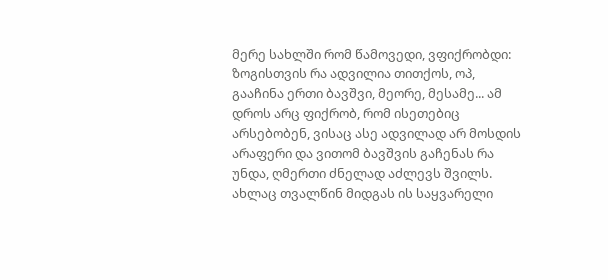მერე სახლში რომ წამოვედი, ვფიქრობდი: ზოგისთვის რა ადვილია თითქოს, ოპ, გააჩინა ერთი ბავშვი, მეორე, მესამე... ამ დროს არც ფიქრობ, რომ ისეთებიც არსებობენ, ვისაც ასე ადვილად არ მოსდის არაფერი და ვითომ ბავშვის გაჩენას რა უნდა, ღმერთი ძნელად აძლევს შვილს. ახლაც თვალწინ მიდგას ის საყვარელი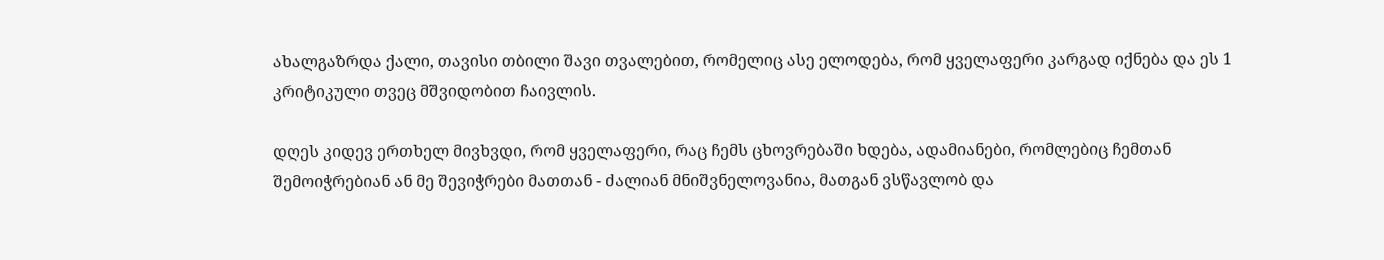ახალგაზრდა ქალი, თავისი თბილი შავი თვალებით, რომელიც ასე ელოდება, რომ ყველაფერი კარგად იქნება და ეს 1 კრიტიკული თვეც მშვიდობით ჩაივლის.

დღეს კიდევ ერთხელ მივხვდი, რომ ყველაფერი, რაც ჩემს ცხოვრებაში ხდება, ადამიანები, რომლებიც ჩემთან შემოიჭრებიან ან მე შევიჭრები მათთან - ძალიან მნიშვნელოვანია, მათგან ვსწავლობ და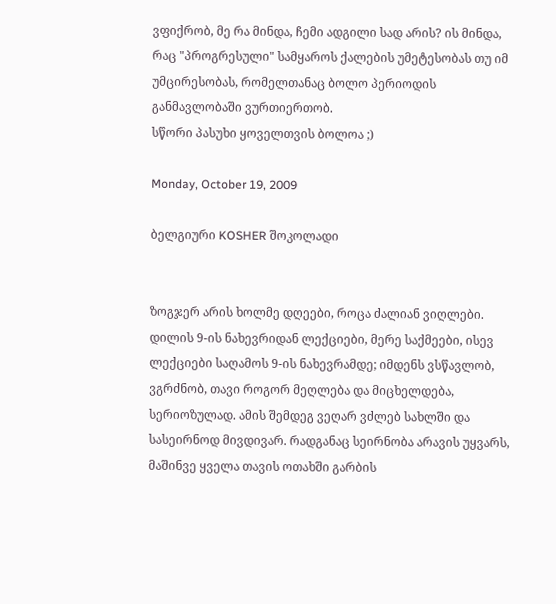ვფიქრობ, მე რა მინდა, ჩემი ადგილი სად არის? ის მინდა, რაც "პროგრესული" სამყაროს ქალების უმეტესობას თუ იმ უმცირესობას, რომელთანაც ბოლო პერიოდის განმავლობაში ვურთიერთობ.
სწორი პასუხი ყოველთვის ბოლოა ;)

Monday, October 19, 2009

ბელგიური KOSHER შოკოლადი


ზოგჯერ არის ხოლმე დღეები, როცა ძალიან ვიღლები.
დილის 9-ის ნახევრიდან ლექციები, მერე საქმეები, ისევ ლექციები საღამოს 9-ის ნახევრამდე; იმდენს ვსწავლობ, ვგრძნობ, თავი როგორ მეღლება და მიცხელდება, სერიოზულად. ამის შემდეგ ვეღარ ვძლებ სახლში და სასეირნოდ მივდივარ. რადგანაც სეირნობა არავის უყვარს, მაშინვე ყველა თავის ოთახში გარბის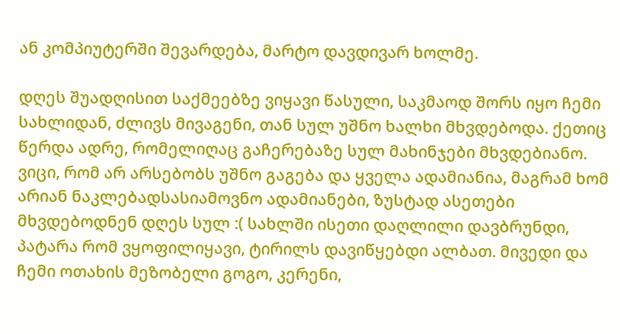ან კომპიუტერში შევარდება, მარტო დავდივარ ხოლმე.

დღეს შუადღისით საქმეებზე ვიყავი წასული, საკმაოდ შორს იყო ჩემი სახლიდან, ძლივს მივაგენი, თან სულ უშნო ხალხი მხვდებოდა. ქეთიც წერდა ადრე, რომელიღაც გაჩერებაზე სულ მახინჯები მხვდებიანო. ვიცი, რომ არ არსებობს უშნო გაგება და ყველა ადამიანია, მაგრამ ხომ არიან ნაკლებადსასიამოვნო ადამიანები, ზუსტად ასეთები მხვდებოდნენ დღეს სულ :( სახლში ისეთი დაღლილი დავბრუნდი, პატარა რომ ვყოფილიყავი, ტირილს დავიწყებდი ალბათ. მივედი და ჩემი ოთახის მეზობელი გოგო, კერენი,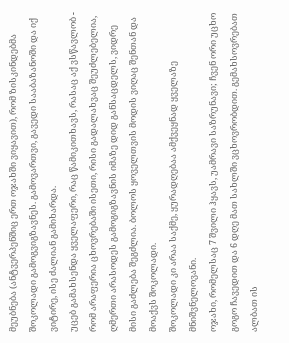მეუბნება (ანტვერპენშიც ერთ ოჯახში ვიყავით), რომ ზისკინდებმა შოკოლადი გამოგვიგზავნეს. გამოვართვი, გავედი სააბაზანოში და იქ ვიტირე, ისე ძალიან გამიხარდა.
უცებ გამახსენდა ყველაფერი, რაც წამიკითხავს, რასაც აქ ვსწავლობ - რომ არაფერია ცხოვრებაში ისეთი, რისი გადალახვაც შეუძლებელია, ღმერთი არასოდეს გამოგიგზავნის იმაზე დიდ განსაცდელს, ვიდრე მისი გაძლება შეგძლია. ბოლოს ყოველთვის მოდის ვიღაც შენთან და მოაქვს შოკოლადი.
შოკოლადი კი არაა საქმე, ყურადღებაა ამქვეყნად ყველაზე მნიშვნელოვანი.
ოჯახი, რომელსაც 7 შვილი ჰყავს, უამრავი საზრუნავი; ჩვენ ორი უცხო გოგო ჩავედით და 6 დღე მათ სახლში ვცხოვრობდით. გემახსოვრებათ ალბათ ის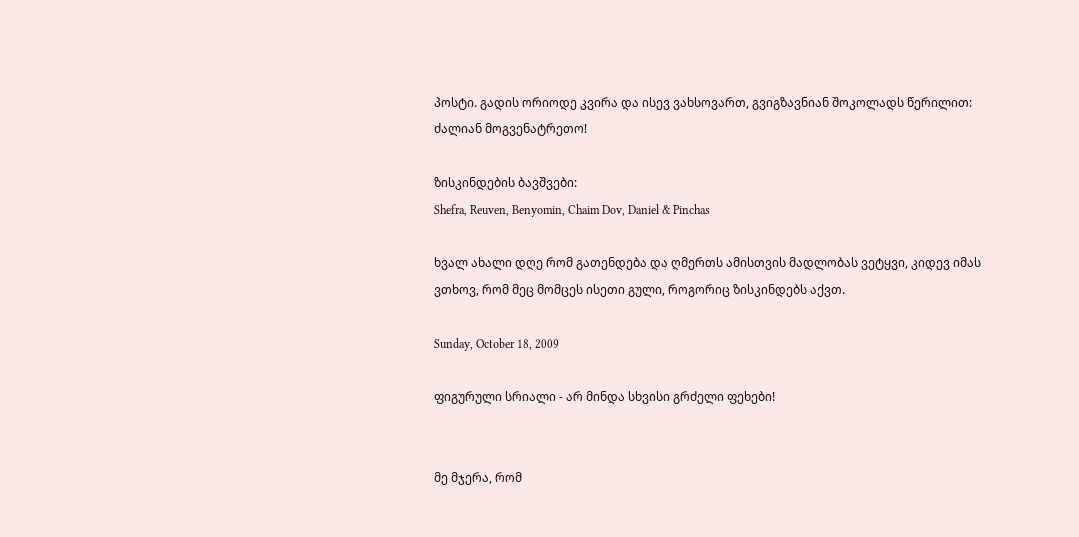პოსტი. გადის ორიოდე კვირა და ისევ ვახსოვართ, გვიგზავნიან შოკოლადს წერილით: ძალიან მოგვენატრეთო!

ზისკინდების ბავშვები:
Shefra, Reuven, Benyomin, Chaim Dov, Daniel & Pinchas

ხვალ ახალი დღე რომ გათენდება და ღმერთს ამისთვის მადლობას ვეტყვი, კიდევ იმას ვთხოვ, რომ მეც მომცეს ისეთი გული, როგორიც ზისკინდებს აქვთ.

Sunday, October 18, 2009

ფიგურული სრიალი - არ მინდა სხვისი გრძელი ფეხები!


მე მჯერა, რომ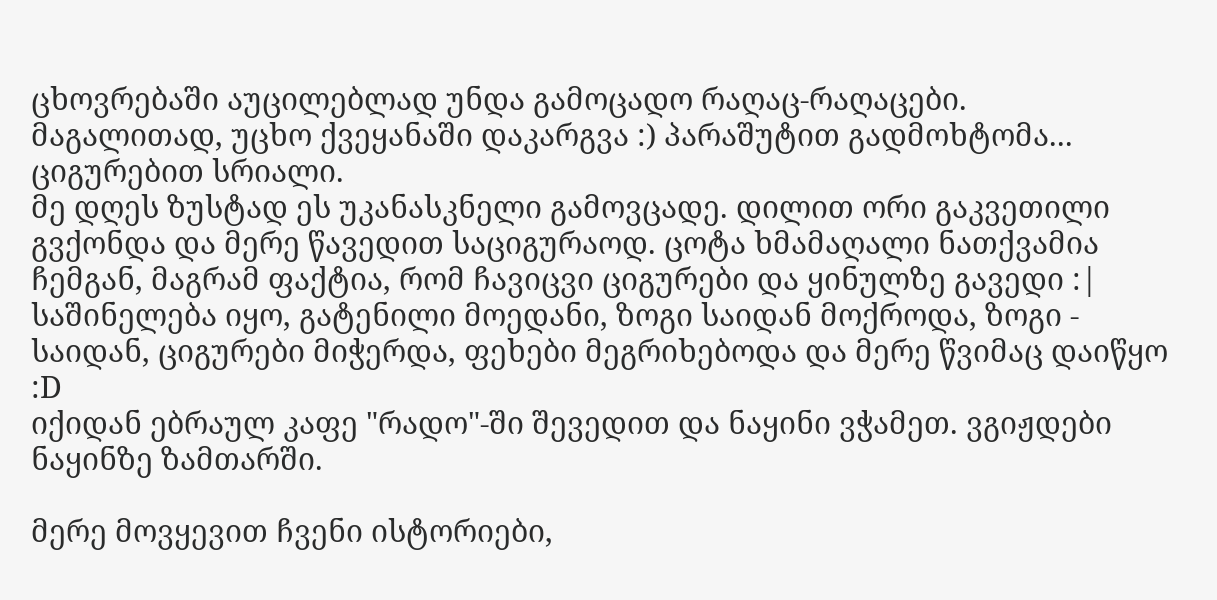ცხოვრებაში აუცილებლად უნდა გამოცადო რაღაც-რაღაცები.
მაგალითად, უცხო ქვეყანაში დაკარგვა :) პარაშუტით გადმოხტომა... ციგურებით სრიალი.
მე დღეს ზუსტად ეს უკანასკნელი გამოვცადე. დილით ორი გაკვეთილი გვქონდა და მერე წავედით საციგურაოდ. ცოტა ხმამაღალი ნათქვამია ჩემგან, მაგრამ ფაქტია, რომ ჩავიცვი ციგურები და ყინულზე გავედი :| საშინელება იყო, გატენილი მოედანი, ზოგი საიდან მოქროდა, ზოგი - საიდან, ციგურები მიჭერდა, ფეხები მეგრიხებოდა და მერე წვიმაც დაიწყო :D
იქიდან ებრაულ კაფე "რადო"-ში შევედით და ნაყინი ვჭამეთ. ვგიჟდები ნაყინზე ზამთარში.

მერე მოვყევით ჩვენი ისტორიები,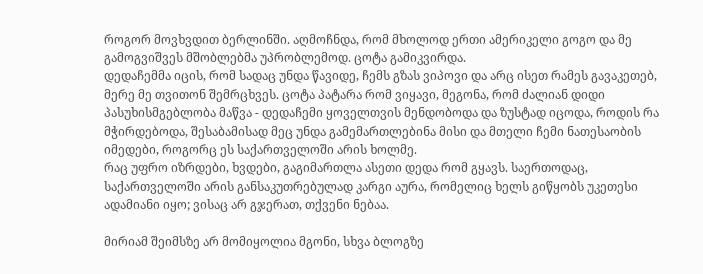როგორ მოვხვდით ბერლინში. აღმოჩნდა, რომ მხოლოდ ერთი ამერიკელი გოგო და მე გამოგვიშვეს მშობლებმა უპრობლემოდ. ცოტა გამიკვირდა.
დედაჩემმა იცის, რომ სადაც უნდა წავიდე, ჩემს გზას ვიპოვი და არც ისეთ რამეს გავაკეთებ, მერე მე თვითონ შემრცხვეს. ცოტა პატარა რომ ვიყავი, მეგონა, რომ ძალიან დიდი პასუხისმგებლობა მაწვა - დედაჩემი ყოველთვის მენდობოდა და ზუსტად იცოდა, როდის რა მჭირდებოდა, შესაბამისად მეც უნდა გამემართლებინა მისი და მთელი ჩემი ნათესაობის იმედები, როგორც ეს საქართველოში არის ხოლმე.
რაც უფრო იზრდები, ხვდები, გაგიმართლა ასეთი დედა რომ გყავს. საერთოდაც, საქართველოში არის განსაკუთრებულად კარგი აურა, რომელიც ხელს გიწყობს უკეთესი ადამიანი იყო; ვისაც არ გჯერათ, თქვენი ნებაა.

მირიამ შეიმსზე არ მომიყოლია მგონი, სხვა ბლოგზე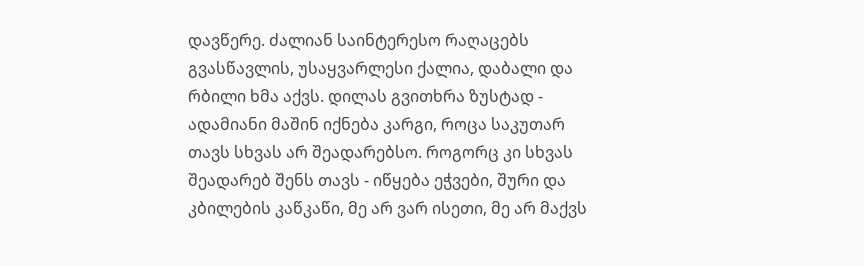დავწერე. ძალიან საინტერესო რაღაცებს გვასწავლის, უსაყვარლესი ქალია, დაბალი და რბილი ხმა აქვს. დილას გვითხრა ზუსტად - ადამიანი მაშინ იქნება კარგი, როცა საკუთარ თავს სხვას არ შეადარებსო. როგორც კი სხვას შეადარებ შენს თავს - იწყება ეჭვები, შური და კბილების კაწკაწი, მე არ ვარ ისეთი, მე არ მაქვს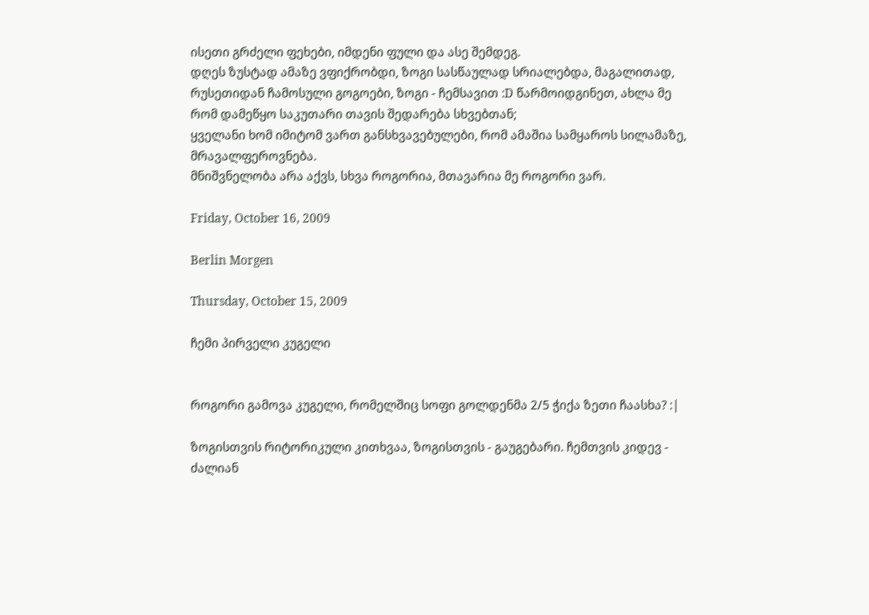ისეთი გრძელი ფეხები, იმდენი ფული და ასე შემდეგ.
დღეს ზუსტად ამაზე ვფიქრობდი, ზოგი სასწაულად სრიალებდა, მაგალითად, რუსეთიდან ჩამოსული გოგოები, ზოგი - ჩემსავით :D წარმოიდგინეთ, ახლა მე რომ დამეწყო საკუთარი თავის შედარება სხვებთან;
ყველანი ხომ იმიტომ ვართ განსხვავებულები, რომ ამაშია სამყაროს სილამაზე, მრავალფეროვნება.
მნიშვნელობა არა აქვს, სხვა როგორია, მთავარია მე როგორი ვარ.

Friday, October 16, 2009

Berlin Morgen

Thursday, October 15, 2009

ჩემი პირველი კუგელი


როგორი გამოვა კუგელი, რომელშიც სოფი გოლდენმა 2/5 ჭიქა ზეთი ჩაასხა? :|

ზოგისთვის რიტორიკული კითხვაა, ზოგისთვის - გაუგებარი. ჩემთვის კიდევ - ძალიან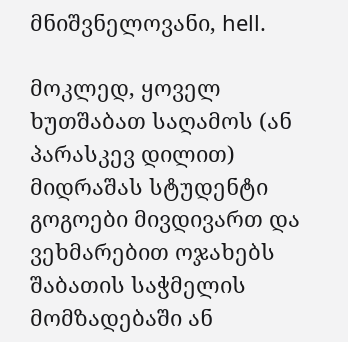მნიშვნელოვანი, hell.

მოკლედ, ყოველ ხუთშაბათ საღამოს (ან პარასკევ დილით) მიდრაშას სტუდენტი გოგოები მივდივართ და ვეხმარებით ოჯახებს შაბათის საჭმელის მომზადებაში ან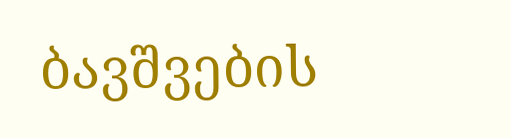ბავშვების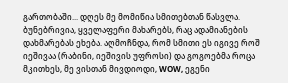გართობაში... დღეს მე მომიწია სმითებთან წასვლა. ბუნებრივია, ყველაფერი მახარებს, რაც ადამიანების დახმარებას ეხება. აღმოჩნდა, რომ სმითი ეს იგივე როშ იეშივაა (რაბინი, იეშივის უფროსი) და გოგოებმა როცა მკითხეს, მე ვისთან მივდიოდი, WOW, ეგენი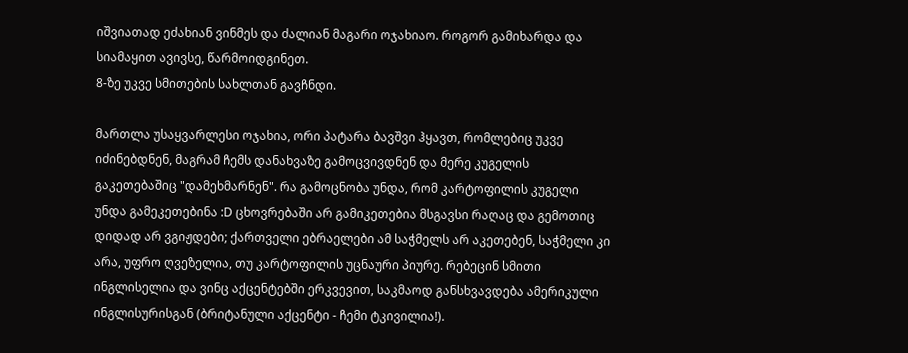იშვიათად ეძახიან ვინმეს და ძალიან მაგარი ოჯახიაო. როგორ გამიხარდა და სიამაყით ავივსე, წარმოიდგინეთ.
8-ზე უკვე სმითების სახლთან გავჩნდი.

მართლა უსაყვარლესი ოჯახია, ორი პატარა ბავშვი ჰყავთ, რომლებიც უკვე იძინებდნენ, მაგრამ ჩემს დანახვაზე გამოცვივდნენ და მერე კუგელის გაკეთებაშიც "დამეხმარნენ". რა გამოცნობა უნდა, რომ კარტოფილის კუგელი უნდა გამეკეთებინა :D ცხოვრებაში არ გამიკეთებია მსგავსი რაღაც და გემოთიც დიდად არ ვგიჟდები; ქართველი ებრაელები ამ საჭმელს არ აკეთებენ, საჭმელი კი არა, უფრო ღვეზელია, თუ კარტოფილის უცნაური პიურე. რებეცინ სმითი ინგლისელია და ვინც აქცენტებში ერკვევით, საკმაოდ განსხვავდება ამერიკული ინგლისურისგან (ბრიტანული აქცენტი - ჩემი ტკივილია!).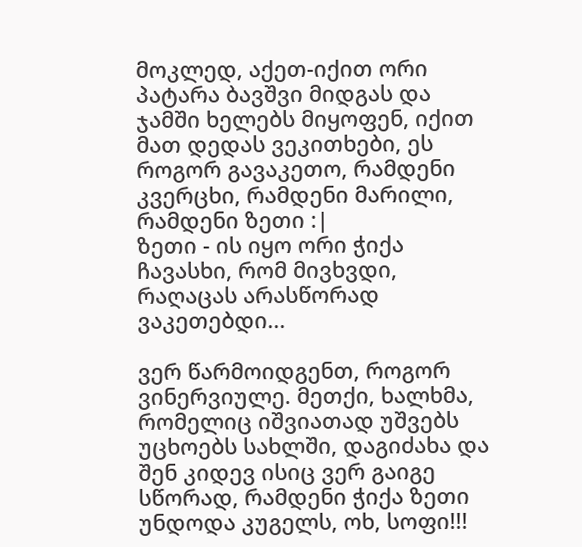მოკლედ, აქეთ-იქით ორი პატარა ბავშვი მიდგას და ჯამში ხელებს მიყოფენ, იქით მათ დედას ვეკითხები, ეს როგორ გავაკეთო, რამდენი კვერცხი, რამდენი მარილი, რამდენი ზეთი :|
ზეთი - ის იყო ორი ჭიქა ჩავასხი, რომ მივხვდი, რაღაცას არასწორად ვაკეთებდი...

ვერ წარმოიდგენთ, როგორ ვინერვიულე. მეთქი, ხალხმა, რომელიც იშვიათად უშვებს უცხოებს სახლში, დაგიძახა და შენ კიდევ ისიც ვერ გაიგე სწორად, რამდენი ჭიქა ზეთი უნდოდა კუგელს, ოხ, სოფი!!!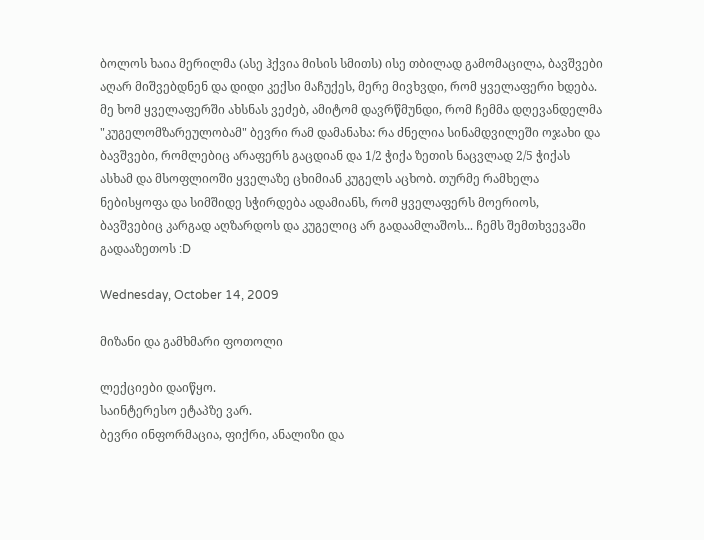ბოლოს ხაია მერილმა (ასე ჰქვია მისის სმითს) ისე თბილად გამომაცილა, ბავშვები აღარ მიშვებდნენ და დიდი კექსი მაჩუქეს, მერე მივხვდი, რომ ყველაფერი ხდება.
მე ხომ ყველაფერში ახსნას ვეძებ, ამიტომ დავრწმუნდი, რომ ჩემმა დღევანდელმა "კუგელომზარეულობამ" ბევრი რამ დამანახა: რა ძნელია სინამდვილეში ოჯახი და ბავშვები, რომლებიც არაფერს გაცდიან და 1/2 ჭიქა ზეთის ნაცვლად 2/5 ჭიქას ასხამ და მსოფლიოში ყველაზე ცხიმიან კუგელს აცხობ. თურმე რამხელა ნებისყოფა და სიმშიდე სჭირდება ადამიანს, რომ ყველაფერს მოერიოს, ბავშვებიც კარგად აღზარდოს და კუგელიც არ გადაამლაშოს... ჩემს შემთხვევაში გადააზეთოს :D

Wednesday, October 14, 2009

მიზანი და გამხმარი ფოთოლი

ლექციები დაიწყო.
საინტერესო ეტაპზე ვარ.
ბევრი ინფორმაცია, ფიქრი, ანალიზი და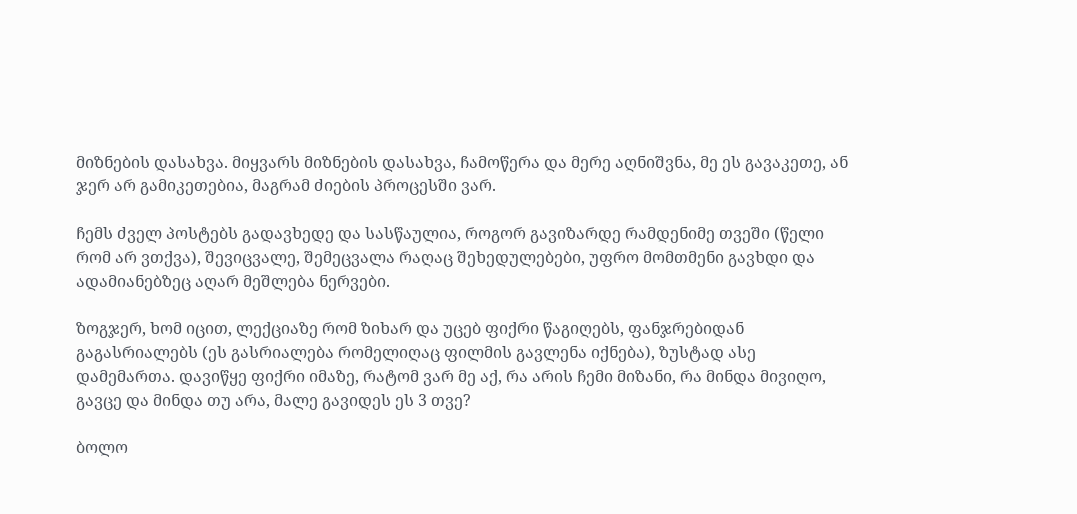მიზნების დასახვა. მიყვარს მიზნების დასახვა, ჩამოწერა და მერე აღნიშვნა, მე ეს გავაკეთე, ან ჯერ არ გამიკეთებია, მაგრამ ძიების პროცესში ვარ.

ჩემს ძველ პოსტებს გადავხედე და სასწაულია, როგორ გავიზარდე რამდენიმე თვეში (წელი რომ არ ვთქვა), შევიცვალე, შემეცვალა რაღაც შეხედულებები, უფრო მომთმენი გავხდი და ადამიანებზეც აღარ მეშლება ნერვები.

ზოგჯერ, ხომ იცით, ლექციაზე რომ ზიხარ და უცებ ფიქრი წაგიღებს, ფანჯრებიდან გაგასრიალებს (ეს გასრიალება რომელიღაც ფილმის გავლენა იქნება), ზუსტად ასე დამემართა. დავიწყე ფიქრი იმაზე, რატომ ვარ მე აქ, რა არის ჩემი მიზანი, რა მინდა მივიღო, გავცე და მინდა თუ არა, მალე გავიდეს ეს 3 თვე?

ბოლო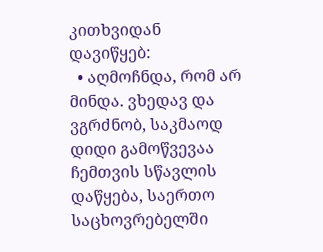კითხვიდან დავიწყებ:
  • აღმოჩნდა, რომ არ მინდა. ვხედავ და ვგრძნობ, საკმაოდ დიდი გამოწვევაა ჩემთვის სწავლის დაწყება, საერთო საცხოვრებელში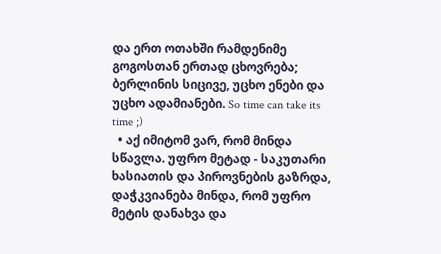და ერთ ოთახში რამდენიმე გოგოსთან ერთად ცხოვრება; ბერლინის სიცივე, უცხო ენები და უცხო ადამიანები. So time can take its time ;)
  • აქ იმიტომ ვარ, რომ მინდა სწავლა. უფრო მეტად - საკუთარი ხასიათის და პიროვნების გაზრდა, დაჭკვიანება მინდა, რომ უფრო მეტის დანახვა და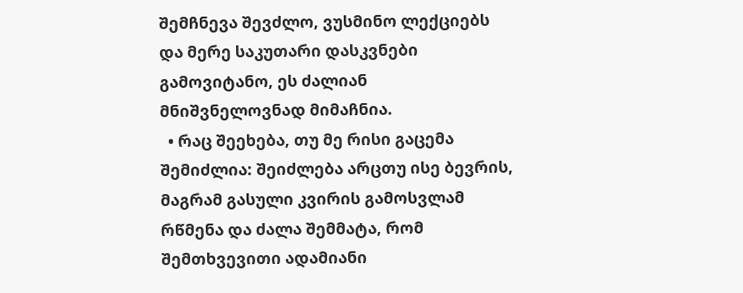შემჩნევა შევძლო, ვუსმინო ლექციებს და მერე საკუთარი დასკვნები გამოვიტანო, ეს ძალიან მნიშვნელოვნად მიმაჩნია.
  • რაც შეეხება, თუ მე რისი გაცემა შემიძლია: შეიძლება არცთუ ისე ბევრის, მაგრამ გასული კვირის გამოსვლამ რწმენა და ძალა შემმატა, რომ შემთხვევითი ადამიანი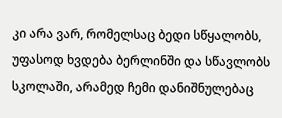კი არა ვარ, რომელსაც ბედი სწყალობს, უფასოდ ხვდება ბერლინში და სწავლობს სკოლაში, არამედ ჩემი დანიშნულებაც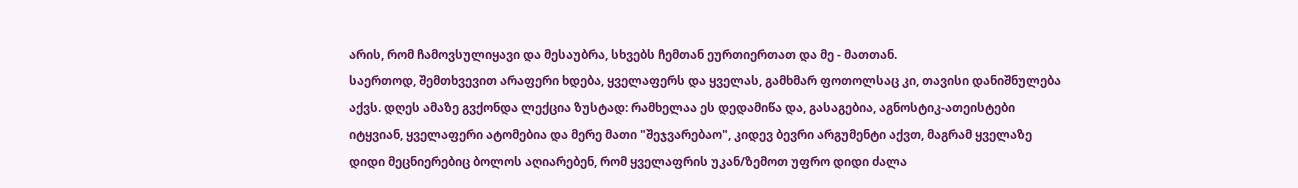არის, რომ ჩამოვსულიყავი და მესაუბრა, სხვებს ჩემთან ეურთიერთათ და მე - მათთან.
საერთოდ, შემთხვევით არაფერი ხდება, ყველაფერს და ყველას, გამხმარ ფოთოლსაც კი, თავისი დანიშნულება აქვს. დღეს ამაზე გვქონდა ლექცია ზუსტად: რამხელაა ეს დედამიწა და, გასაგებია, აგნოსტიკ-ათეისტები იტყვიან, ყველაფერი ატომებია და მერე მათი "შეჯვარებაო", კიდევ ბევრი არგუმენტი აქვთ, მაგრამ ყველაზე დიდი მეცნიერებიც ბოლოს აღიარებენ, რომ ყველაფრის უკან/ზემოთ უფრო დიდი ძალა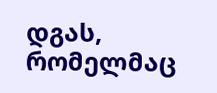დგას, რომელმაც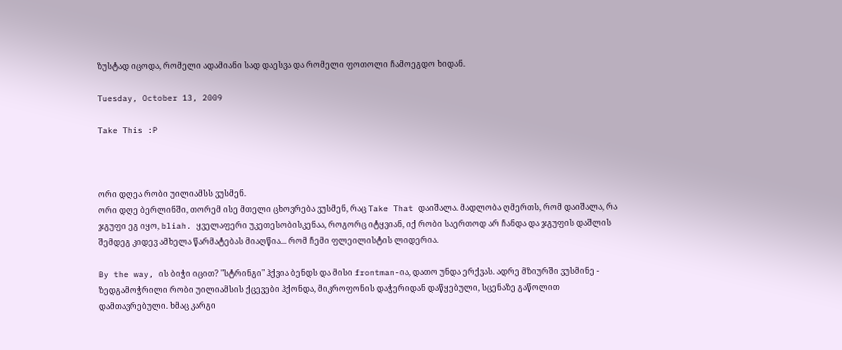ზუსტად იცოდა, რომელი ადამიანი სად დაესვა და რომელი ფოთოლი ჩამოეგდო ხიდან.

Tuesday, October 13, 2009

Take This :P



ორი დღეა რობი უილიამსს ვუსმენ.
ორი დღე ბერლინში, თორემ ისე მთელი ცხოვრება ვუსმენ, რაც Take That დაიშალა. მადლობა ღმერთს, რომ დაიშალა, რა ჯგუფი ეგ იყო, bliah. ყველაფერი უკეთესობისკენაა, როგორც იტყვიან, იქ რობი საერთოდ არ ჩანდა და ჯგუფის დაშლის შემდეგ კიდევ ამხელა წარმატებას მიაღწია... რომ ჩემი ფლეილისტის ლიდერია.

By the way, ის ბიჭი იცით? "სტრინგი" ჰქვია ბენდს და მისი frontman-ია, დათო უნდა ერქვას. ადრე მზიურში ვუსმინე - ზედგამოჭრილი რობი უილიამსის ქცევები ჰქონდა, მიკროფონის დაჭერიდან დაწყებული, სცენაზე გაწოლით დამთავრებული. ხმაც კარგი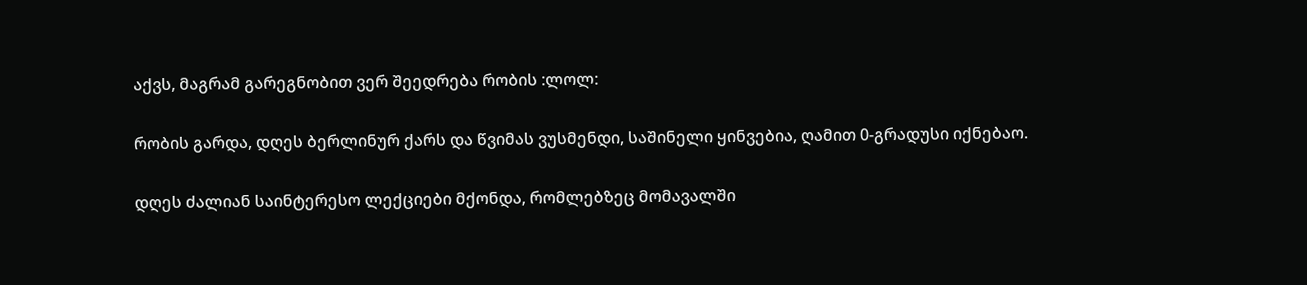აქვს, მაგრამ გარეგნობით ვერ შეედრება რობის :ლოლ:

რობის გარდა, დღეს ბერლინურ ქარს და წვიმას ვუსმენდი, საშინელი ყინვებია, ღამით 0-გრადუსი იქნებაო.

დღეს ძალიან საინტერესო ლექციები მქონდა, რომლებზეც მომავალში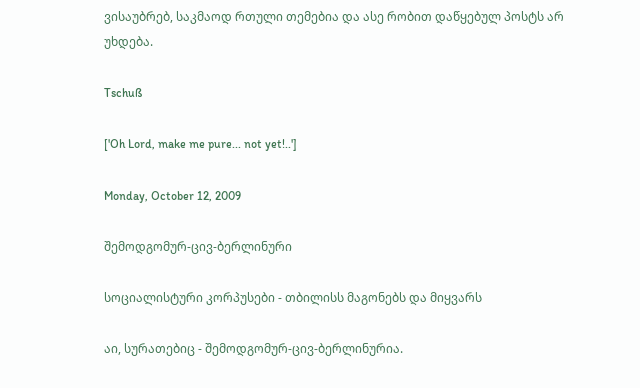ვისაუბრებ, საკმაოდ რთული თემებია და ასე რობით დაწყებულ პოსტს არ უხდება.

Tschuß

['Oh Lord, make me pure... not yet!..']

Monday, October 12, 2009

შემოდგომურ-ცივ-ბერლინური

სოციალისტური კორპუსები - თბილისს მაგონებს და მიყვარს

აი, სურათებიც - შემოდგომურ-ცივ-ბერლინურია.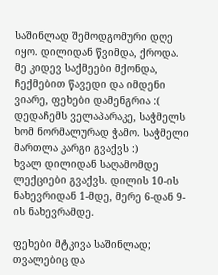საშინლად შემოდგომური დღე იყო. დილიდან წვიმდა, ქროდა. მე კიდევ საქმეები მქონდა, ჩექმებით წავედი და იმდენი ვიარე, ფეხები დამენგრია :(
დედაჩემს ველაპარაკე, საჭმელს ხომ ნორმალურად ჭამო. საჭმელი მართლა კარგი გვაქვს :)
ხვალ დილიდან საღამომდე ლექციები გვაქვს. დილის 10-ის ნახევრიდან 1-მდე, მერე 6-დან 9-ის ნახევრამდე.

ფეხები მტკივა საშინლად; თვალებიც და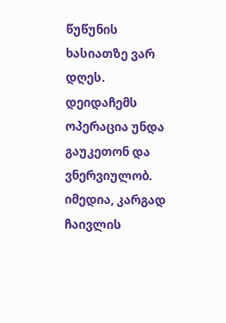წუწუნის ხასიათზე ვარ დღეს.
დეიდაჩემს ოპერაცია უნდა გაუკეთონ და ვნერვიულობ. იმედია, კარგად ჩაივლის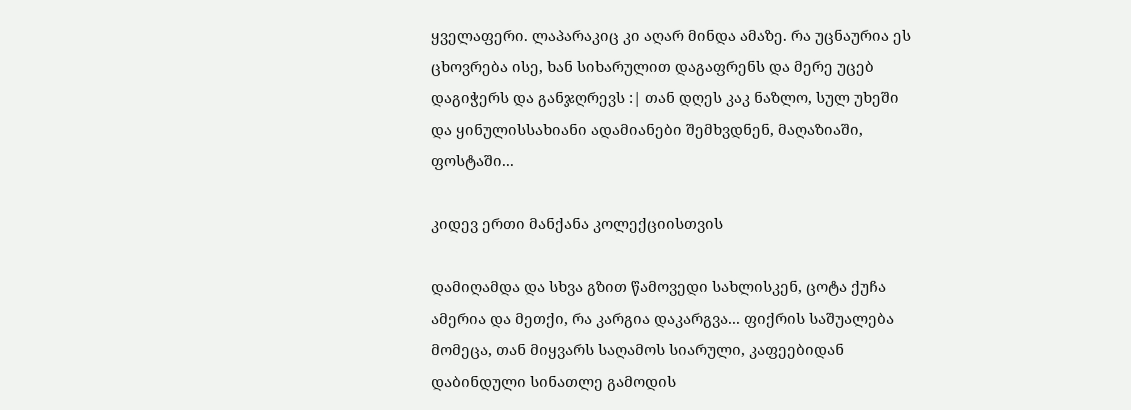ყველაფერი. ლაპარაკიც კი აღარ მინდა ამაზე. რა უცნაურია ეს ცხოვრება ისე, ხან სიხარულით დაგაფრენს და მერე უცებ დაგიჭერს და განჯღრევს :| თან დღეს კაკ ნაზლო, სულ უხეში და ყინულისსახიანი ადამიანები შემხვდნენ, მაღაზიაში, ფოსტაში...

კიდევ ერთი მანქანა კოლექციისთვის

დამიღამდა და სხვა გზით წამოვედი სახლისკენ, ცოტა ქუჩა ამერია და მეთქი, რა კარგია დაკარგვა... ფიქრის საშუალება მომეცა, თან მიყვარს საღამოს სიარული, კაფეებიდან დაბინდული სინათლე გამოდის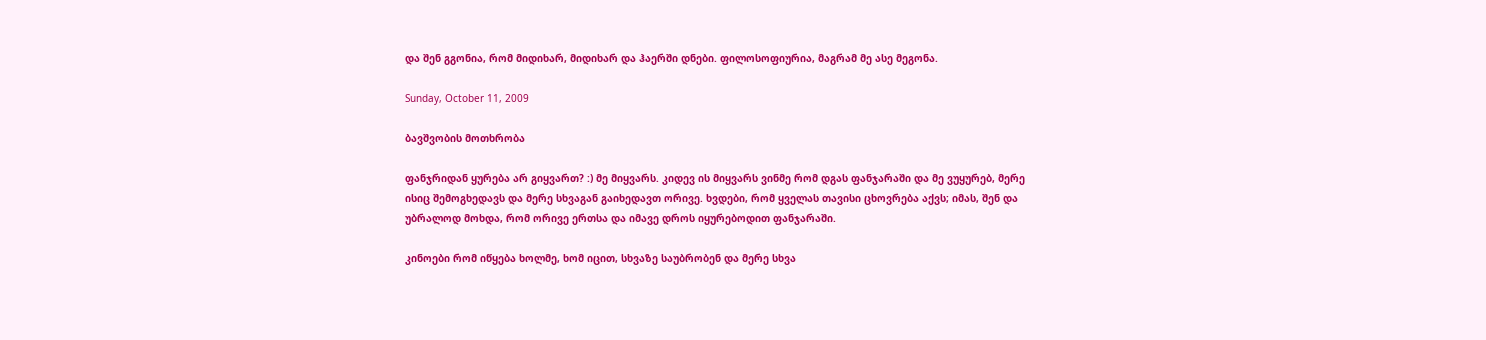და შენ გგონია, რომ მიდიხარ, მიდიხარ და ჰაერში დნები. ფილოსოფიურია, მაგრამ მე ასე მეგონა.

Sunday, October 11, 2009

ბავშვობის მოთხრობა

ფანჯრიდან ყურება არ გიყვართ? :) მე მიყვარს. კიდევ ის მიყვარს ვინმე რომ დგას ფანჯარაში და მე ვუყურებ, მერე ისიც შემოგხედავს და მერე სხვაგან გაიხედავთ ორივე. ხვდები, რომ ყველას თავისი ცხოვრება აქვს; იმას, შენ და უბრალოდ მოხდა, რომ ორივე ერთსა და იმავე დროს იყურებოდით ფანჯარაში.

კინოები რომ იწყება ხოლმე, ხომ იცით, სხვაზე საუბრობენ და მერე სხვა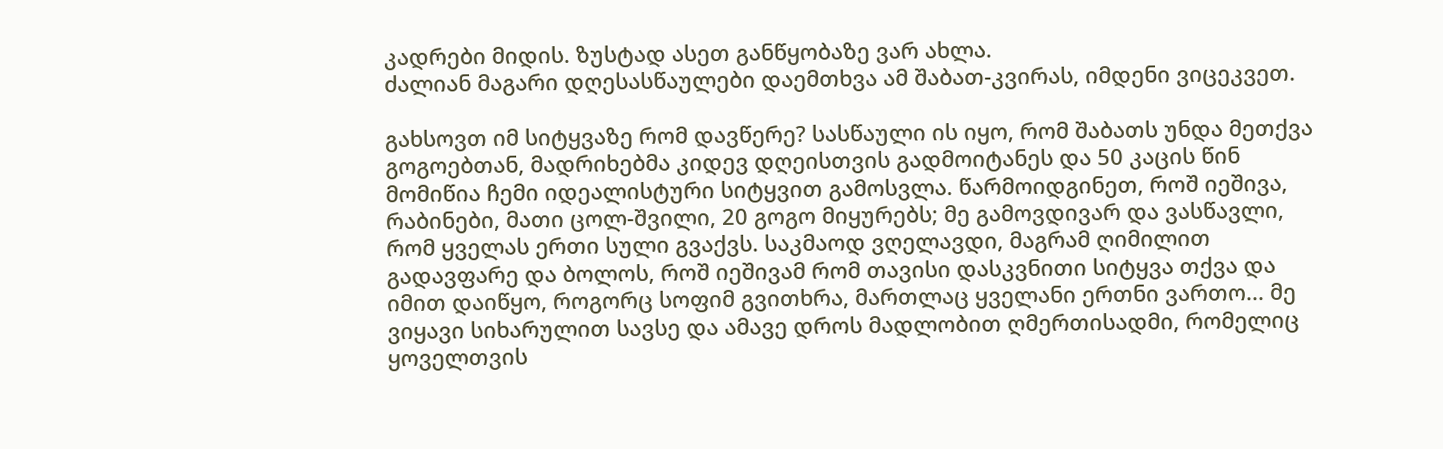კადრები მიდის. ზუსტად ასეთ განწყობაზე ვარ ახლა.
ძალიან მაგარი დღესასწაულები დაემთხვა ამ შაბათ-კვირას, იმდენი ვიცეკვეთ.

გახსოვთ იმ სიტყვაზე რომ დავწერე? სასწაული ის იყო, რომ შაბათს უნდა მეთქვა გოგოებთან, მადრიხებმა კიდევ დღეისთვის გადმოიტანეს და 50 კაცის წინ მომიწია ჩემი იდეალისტური სიტყვით გამოსვლა. წარმოიდგინეთ, როშ იეშივა, რაბინები, მათი ცოლ-შვილი, 20 გოგო მიყურებს; მე გამოვდივარ და ვასწავლი, რომ ყველას ერთი სული გვაქვს. საკმაოდ ვღელავდი, მაგრამ ღიმილით გადავფარე და ბოლოს, როშ იეშივამ რომ თავისი დასკვნითი სიტყვა თქვა და იმით დაიწყო, როგორც სოფიმ გვითხრა, მართლაც ყველანი ერთნი ვართო... მე ვიყავი სიხარულით სავსე და ამავე დროს მადლობით ღმერთისადმი, რომელიც ყოველთვის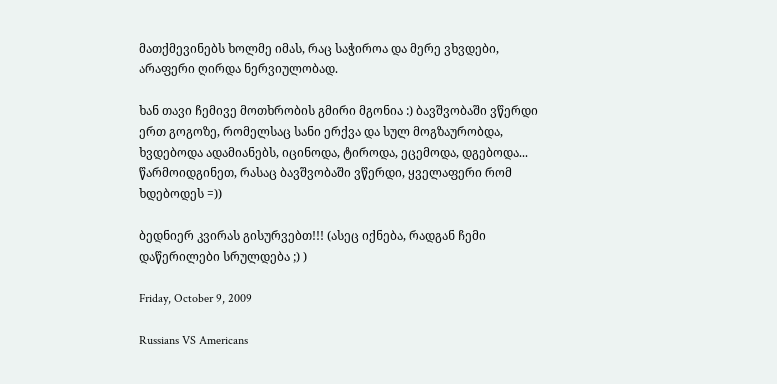მათქმევინებს ხოლმე იმას, რაც საჭიროა და მერე ვხვდები, არაფერი ღირდა ნერვიულობად.

ხან თავი ჩემივე მოთხრობის გმირი მგონია :) ბავშვობაში ვწერდი ერთ გოგოზე, რომელსაც სანი ერქვა და სულ მოგზაურობდა, ხვდებოდა ადამიანებს, იცინოდა, ტიროდა, ეცემოდა, დგებოდა...
წარმოიდგინეთ, რასაც ბავშვობაში ვწერდი, ყველაფერი რომ ხდებოდეს =))

ბედნიერ კვირას გისურვებთ!!! (ასეც იქნება, რადგან ჩემი დაწერილები სრულდება ;) )

Friday, October 9, 2009

Russians VS Americans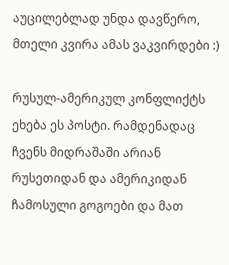აუცილებლად უნდა დავწერო, მთელი კვირა ამას ვაკვირდები :)

რუსულ-ამერიკულ კონფლიქტს ეხება ეს პოსტი. რამდენადაც ჩვენს მიდრაშაში არიან რუსეთიდან და ამერიკიდან ჩამოსული გოგოები და მათ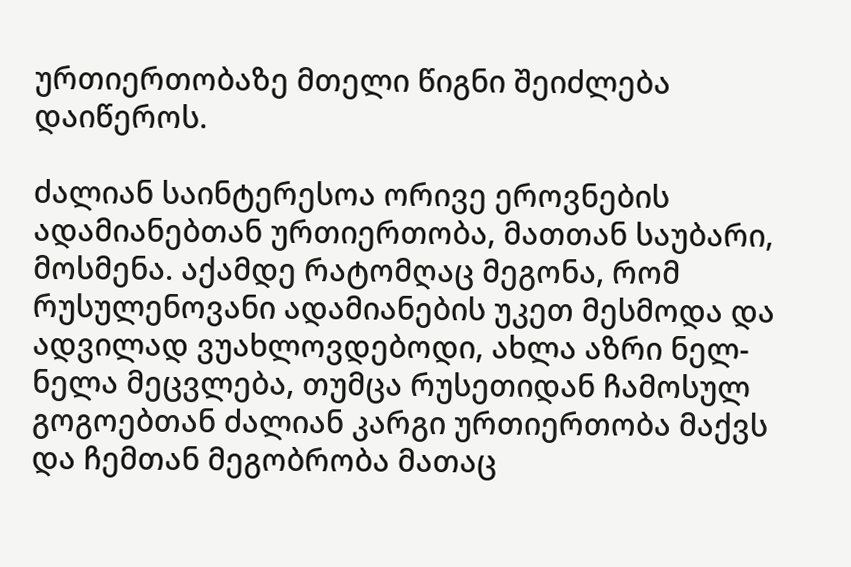ურთიერთობაზე მთელი წიგნი შეიძლება დაიწეროს.

ძალიან საინტერესოა ორივე ეროვნების ადამიანებთან ურთიერთობა, მათთან საუბარი, მოსმენა. აქამდე რატომღაც მეგონა, რომ რუსულენოვანი ადამიანების უკეთ მესმოდა და ადვილად ვუახლოვდებოდი, ახლა აზრი ნელ-ნელა მეცვლება, თუმცა რუსეთიდან ჩამოსულ გოგოებთან ძალიან კარგი ურთიერთობა მაქვს და ჩემთან მეგობრობა მათაც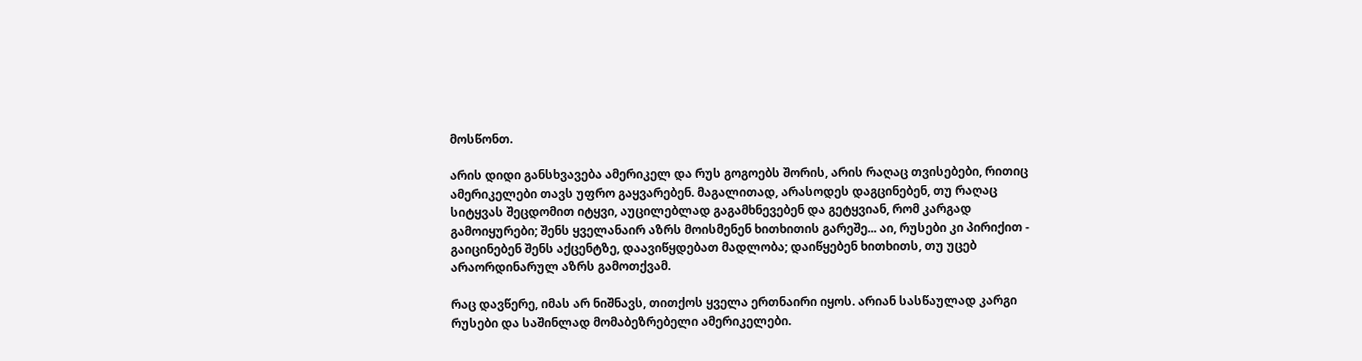მოსწონთ.

არის დიდი განსხვავება ამერიკელ და რუს გოგოებს შორის, არის რაღაც თვისებები, რითიც ამერიკელები თავს უფრო გაყვარებენ. მაგალითად, არასოდეს დაგცინებენ, თუ რაღაც სიტყვას შეცდომით იტყვი, აუცილებლად გაგამხნევებენ და გეტყვიან, რომ კარგად გამოიყურები; შენს ყველანაირ აზრს მოისმენენ ხითხითის გარეშე... აი, რუსები კი პირიქით - გაიცინებენ შენს აქცენტზე, დაავიწყდებათ მადლობა; დაიწყებენ ხითხითს, თუ უცებ არაორდინარულ აზრს გამოთქვამ.

რაც დავწერე, იმას არ ნიშნავს, თითქოს ყველა ერთნაირი იყოს. არიან სასწაულად კარგი რუსები და საშინლად მომაბეზრებელი ამერიკელები.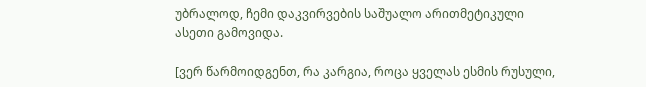უბრალოდ, ჩემი დაკვირვების საშუალო არითმეტიკული ასეთი გამოვიდა.

[ვერ წარმოიდგენთ, რა კარგია, როცა ყველას ესმის რუსული,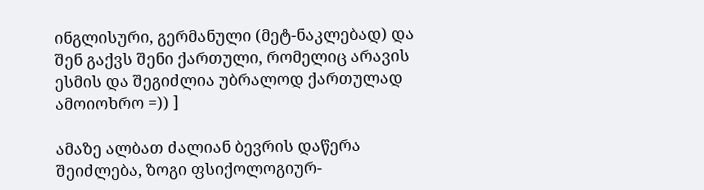ინგლისური, გერმანული (მეტ-ნაკლებად) და შენ გაქვს შენი ქართული, რომელიც არავის ესმის და შეგიძლია უბრალოდ ქართულად ამოიოხრო =)) ]

ამაზე ალბათ ძალიან ბევრის დაწერა შეიძლება, ზოგი ფსიქოლოგიურ-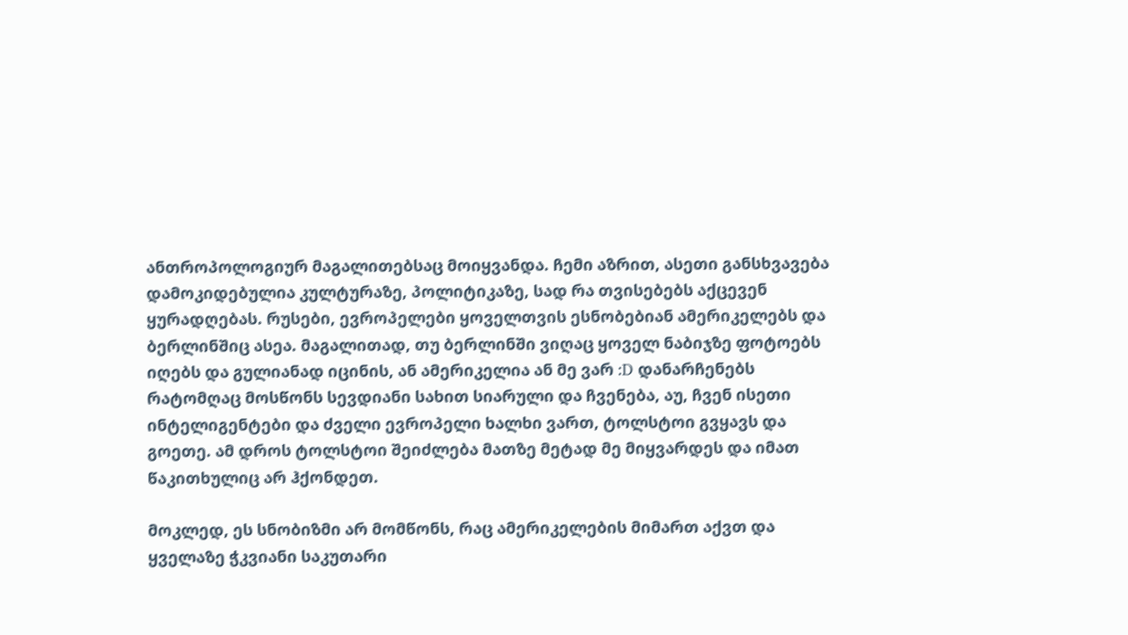ანთროპოლოგიურ მაგალითებსაც მოიყვანდა. ჩემი აზრით, ასეთი განსხვავება დამოკიდებულია კულტურაზე, პოლიტიკაზე, სად რა თვისებებს აქცევენ ყურადღებას. რუსები, ევროპელები ყოველთვის ესნობებიან ამერიკელებს და ბერლინშიც ასეა. მაგალითად, თუ ბერლინში ვიღაც ყოველ ნაბიჯზე ფოტოებს იღებს და გულიანად იცინის, ან ამერიკელია ან მე ვარ :D დანარჩენებს რატომღაც მოსწონს სევდიანი სახით სიარული და ჩვენება, აუ, ჩვენ ისეთი ინტელიგენტები და ძველი ევროპელი ხალხი ვართ, ტოლსტოი გვყავს და გოეთე. ამ დროს ტოლსტოი შეიძლება მათზე მეტად მე მიყვარდეს და იმათ წაკითხულიც არ ჰქონდეთ.

მოკლედ, ეს სნობიზმი არ მომწონს, რაც ამერიკელების მიმართ აქვთ და ყველაზე ჭკვიანი საკუთარი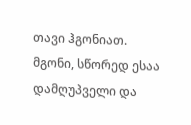თავი ჰგონიათ. მგონი, სწორედ ესაა დამღუპველი და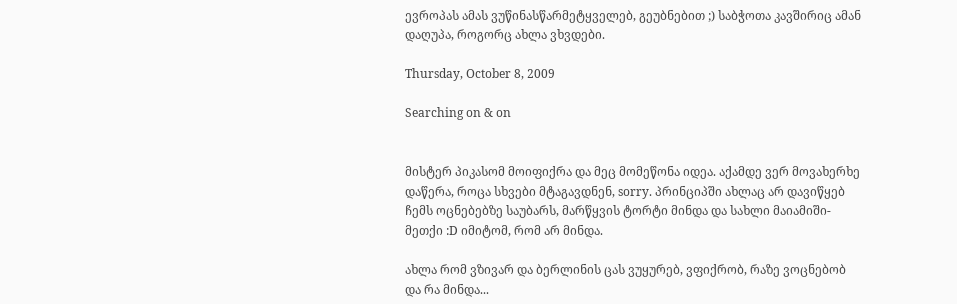ევროპას ამას ვუწინასწარმეტყველებ, გეუბნებით ;) საბჭოთა კავშირიც ამან დაღუპა, როგორც ახლა ვხვდები.

Thursday, October 8, 2009

Searching on & on


მისტერ პიკასომ მოიფიქრა და მეც მომეწონა იდეა. აქამდე ვერ მოვახერხე დაწერა, როცა სხვები მტაგავდნენ, sorry. პრინციპში ახლაც არ დავიწყებ ჩემს ოცნებებზე საუბარს, მარწყვის ტორტი მინდა და სახლი მაიამიში-მეთქი :D იმიტომ, რომ არ მინდა.

ახლა რომ ვზივარ და ბერლინის ცას ვუყურებ, ვფიქრობ, რაზე ვოცნებობ და რა მინდა...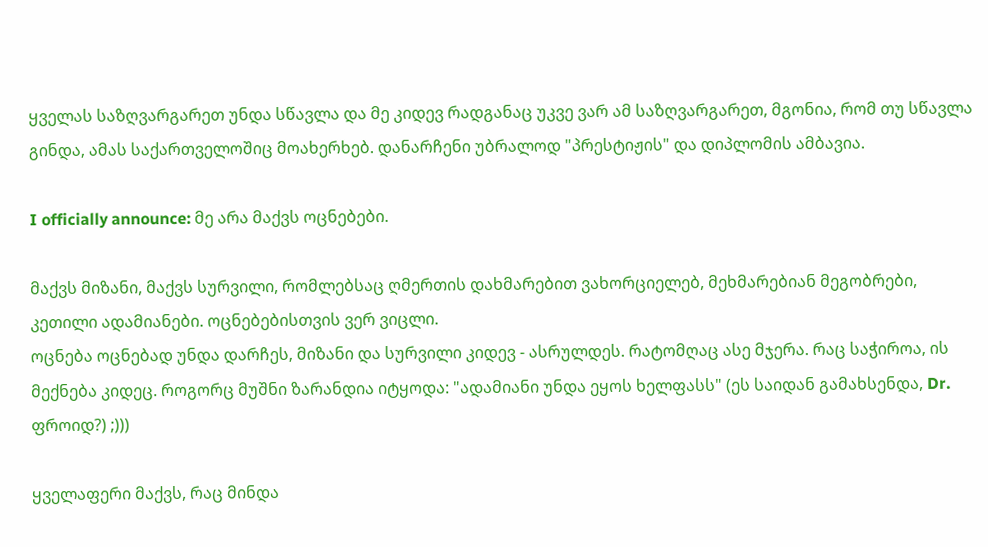ყველას საზღვარგარეთ უნდა სწავლა და მე კიდევ რადგანაც უკვე ვარ ამ საზღვარგარეთ, მგონია, რომ თუ სწავლა გინდა, ამას საქართველოშიც მოახერხებ. დანარჩენი უბრალოდ "პრესტიჟის" და დიპლომის ამბავია.

I officially announce: მე არა მაქვს ოცნებები.

მაქვს მიზანი, მაქვს სურვილი, რომლებსაც ღმერთის დახმარებით ვახორციელებ, მეხმარებიან მეგობრები, კეთილი ადამიანები. ოცნებებისთვის ვერ ვიცლი.
ოცნება ოცნებად უნდა დარჩეს, მიზანი და სურვილი კიდევ - ასრულდეს. რატომღაც ასე მჯერა. რაც საჭიროა, ის მექნება კიდეც. როგორც მუშნი ზარანდია იტყოდა: "ადამიანი უნდა ეყოს ხელფასს" (ეს საიდან გამახსენდა, Dr. ფროიდ?) ;)))

ყველაფერი მაქვს, რაც მინდა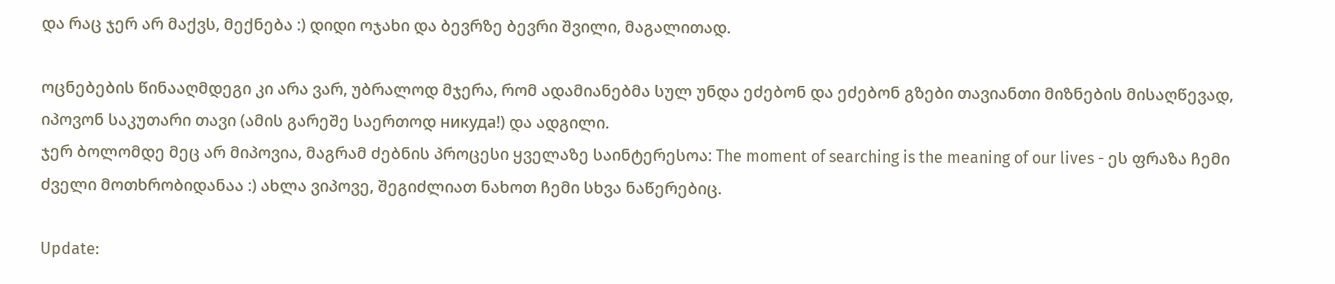და რაც ჯერ არ მაქვს, მექნება :) დიდი ოჯახი და ბევრზე ბევრი შვილი, მაგალითად.

ოცნებების წინააღმდეგი კი არა ვარ, უბრალოდ მჯერა, რომ ადამიანებმა სულ უნდა ეძებონ და ეძებონ გზები თავიანთი მიზნების მისაღწევად, იპოვონ საკუთარი თავი (ამის გარეშე საერთოდ никуда!) და ადგილი.
ჯერ ბოლომდე მეც არ მიპოვია, მაგრამ ძებნის პროცესი ყველაზე საინტერესოა: The moment of searching is the meaning of our lives - ეს ფრაზა ჩემი ძველი მოთხრობიდანაა :) ახლა ვიპოვე, შეგიძლიათ ნახოთ ჩემი სხვა ნაწერებიც.

Update: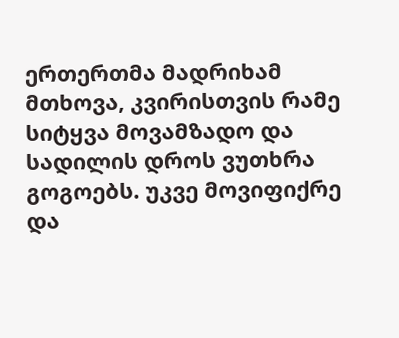ერთერთმა მადრიხამ მთხოვა, კვირისთვის რამე სიტყვა მოვამზადო და სადილის დროს ვუთხრა გოგოებს. უკვე მოვიფიქრე და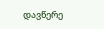დავწერე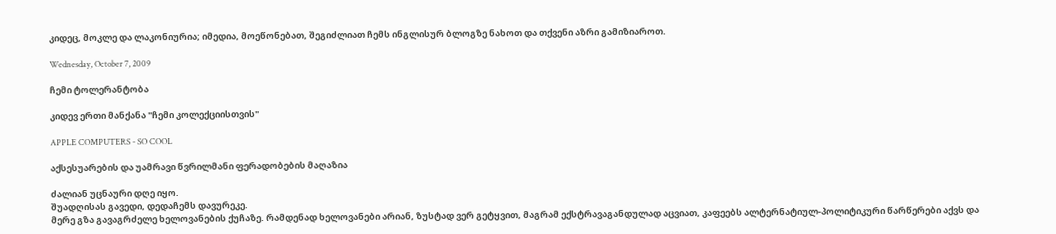კიდეც, მოკლე და ლაკონიურია; იმედია, მოეწონებათ, შეგიძლიათ ჩემს ინგლისურ ბლოგზე ნახოთ და თქვენი აზრი გამიზიაროთ.

Wednesday, October 7, 2009

ჩემი ტოლერანტობა

კიდევ ერთი მანქანა "ჩემი კოლექციისთვის"

APPLE COMPUTERS - SO COOL

აქსესუარების და უამრავი წვრილმანი ფერადობების მაღაზია

ძალიან უცნაური დღე იყო.
შუადღისას გავედი, დედაჩემს დავურეკე.
მერე გზა გავაგრძელე ხელოვანების ქუჩაზე. რამდენად ხელოვანები არიან, ზუსტად ვერ გეტყვით, მაგრამ ექსტრავაგანდულად აცვიათ, კაფეებს ალტერნატიულ-პოლიტიკური წარწერები აქვს და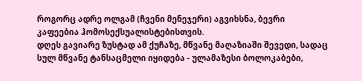როგორც ადრე ოლგამ (ჩვენი მენეჯერი) აგვიხსნა, ბევრი კაფეებია ჰომოსექსუალისტებისთვის.
დღეს გავიარე ზუსტად ამ ქუჩაზე, მწვანე მაღაზიაში შევედი, სადაც სულ მწვანე ტანსაცმელი იყიდება - ულამაზესი ბოლოკაბები,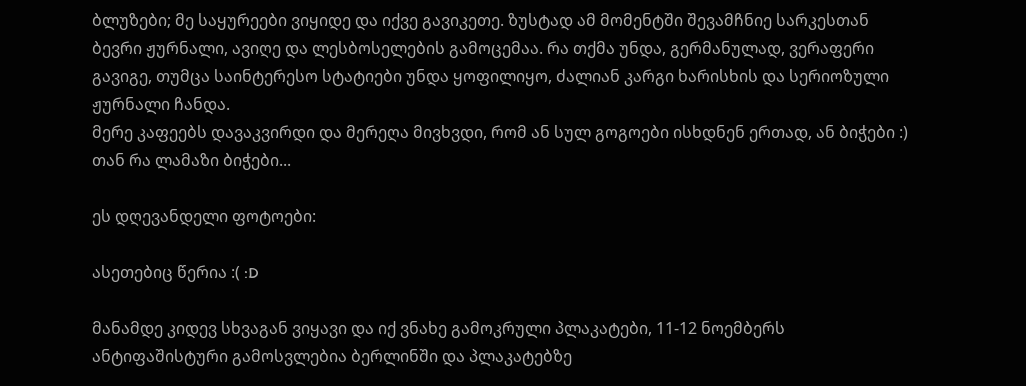ბლუზები; მე საყურეები ვიყიდე და იქვე გავიკეთე. ზუსტად ამ მომენტში შევამჩნიე სარკესთან ბევრი ჟურნალი, ავიღე და ლესბოსელების გამოცემაა. რა თქმა უნდა, გერმანულად, ვერაფერი გავიგე, თუმცა საინტერესო სტატიები უნდა ყოფილიყო, ძალიან კარგი ხარისხის და სერიოზული ჟურნალი ჩანდა.
მერე კაფეებს დავაკვირდი და მერეღა მივხვდი, რომ ან სულ გოგოები ისხდნენ ერთად, ან ბიჭები :) თან რა ლამაზი ბიჭები...

ეს დღევანდელი ფოტოები:

ასეთებიც წერია :( :D

მანამდე კიდევ სხვაგან ვიყავი და იქ ვნახე გამოკრული პლაკატები, 11-12 ნოემბერს ანტიფაშისტური გამოსვლებია ბერლინში და პლაკატებზე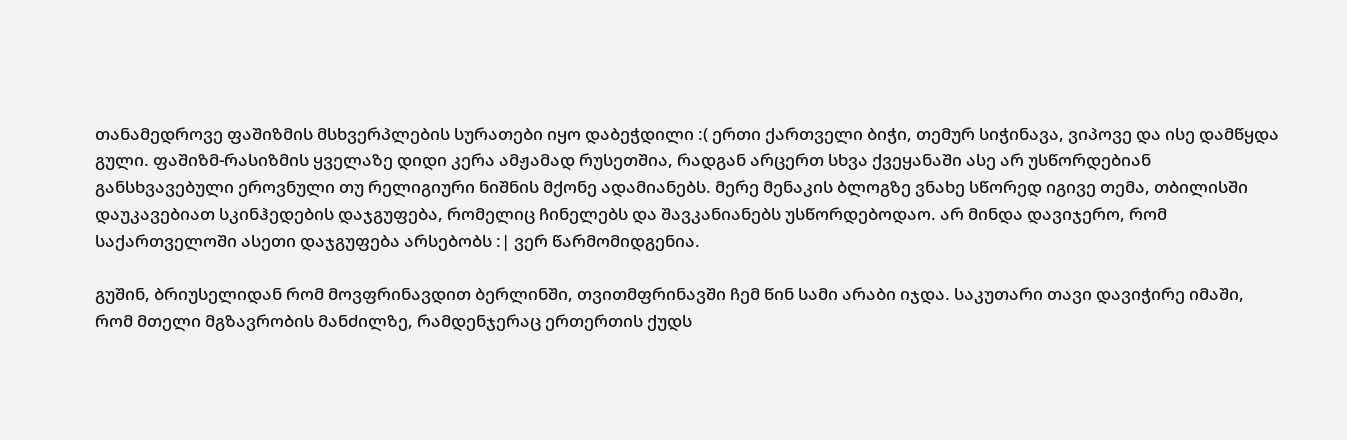თანამედროვე ფაშიზმის მსხვერპლების სურათები იყო დაბეჭდილი :( ერთი ქართველი ბიჭი, თემურ სიჭინავა, ვიპოვე და ისე დამწყდა გული. ფაშიზმ-რასიზმის ყველაზე დიდი კერა ამჟამად რუსეთშია, რადგან არცერთ სხვა ქვეყანაში ასე არ უსწორდებიან განსხვავებული ეროვნული თუ რელიგიური ნიშნის მქონე ადამიანებს. მერე მენაკის ბლოგზე ვნახე სწორედ იგივე თემა, თბილისში დაუკავებიათ სკინჰედების დაჯგუფება, რომელიც ჩინელებს და შავკანიანებს უსწორდებოდაო. არ მინდა დავიჯერო, რომ საქართველოში ასეთი დაჯგუფება არსებობს :| ვერ წარმომიდგენია.

გუშინ, ბრიუსელიდან რომ მოვფრინავდით ბერლინში, თვითმფრინავში ჩემ წინ სამი არაბი იჯდა. საკუთარი თავი დავიჭირე იმაში, რომ მთელი მგზავრობის მანძილზე, რამდენჯერაც ერთერთის ქუდს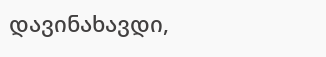დავინახავდი,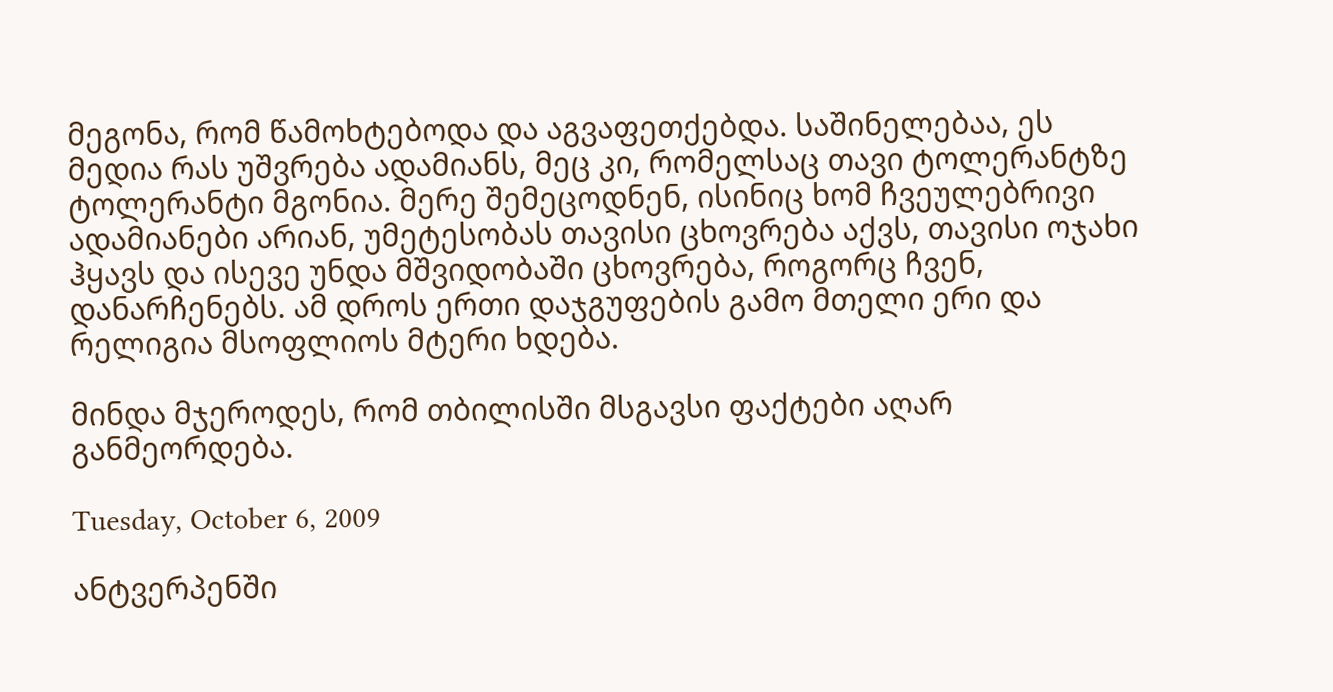მეგონა, რომ წამოხტებოდა და აგვაფეთქებდა. საშინელებაა, ეს მედია რას უშვრება ადამიანს, მეც კი, რომელსაც თავი ტოლერანტზე ტოლერანტი მგონია. მერე შემეცოდნენ, ისინიც ხომ ჩვეულებრივი ადამიანები არიან, უმეტესობას თავისი ცხოვრება აქვს, თავისი ოჯახი ჰყავს და ისევე უნდა მშვიდობაში ცხოვრება, როგორც ჩვენ, დანარჩენებს. ამ დროს ერთი დაჯგუფების გამო მთელი ერი და რელიგია მსოფლიოს მტერი ხდება.

მინდა მჯეროდეს, რომ თბილისში მსგავსი ფაქტები აღარ განმეორდება.

Tuesday, October 6, 2009

ანტვერპენში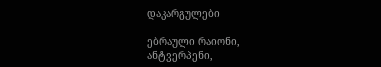დაკარგულები

ებრაული რაიონი, ანტვერპენი,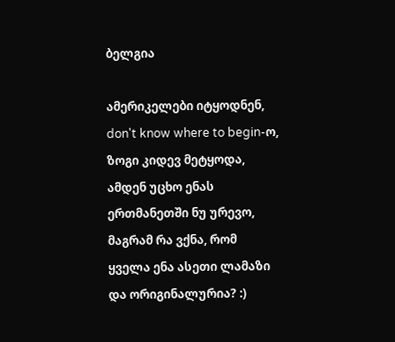ბელგია

ამერიკელები იტყოდნენ, don't know where to begin-ო, ზოგი კიდევ მეტყოდა, ამდენ უცხო ენას ერთმანეთში ნუ ურევო, მაგრამ რა ვქნა, რომ ყველა ენა ასეთი ლამაზი და ორიგინალურია? :)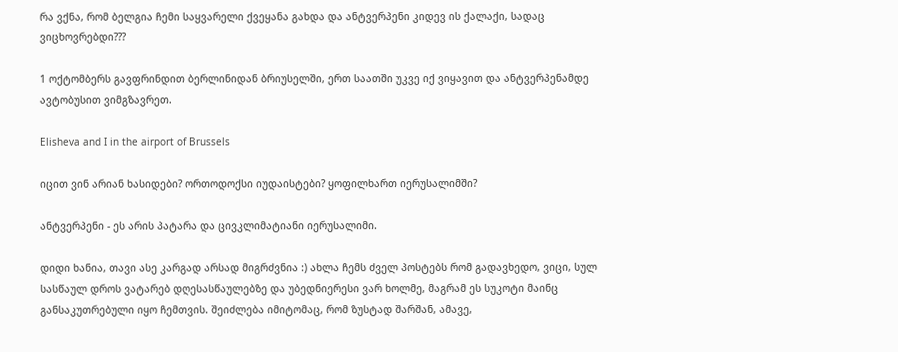რა ვქნა, რომ ბელგია ჩემი საყვარელი ქვეყანა გახდა და ანტვერპენი კიდევ ის ქალაქი, სადაც ვიცხოვრებდი???

1 ოქტომბერს გავფრინდით ბერლინიდან ბრიუსელში, ერთ საათში უკვე იქ ვიყავით და ანტვერპენამდე ავტობუსით ვიმგზავრეთ.

Elisheva and I in the airport of Brussels

იცით ვინ არიან ხასიდები? ორთოდოქსი იუდაისტები? ყოფილხართ იერუსალიმში?

ანტვერპენი - ეს არის პატარა და ცივკლიმატიანი იერუსალიმი.

დიდი ხანია, თავი ასე კარგად არსად მიგრძვნია :) ახლა ჩემს ძველ პოსტებს რომ გადავხედო, ვიცი, სულ სასწაულ დროს ვატარებ დღესასწაულებზე და უბედნიერესი ვარ ხოლმე, მაგრამ ეს სუკოტი მაინც განსაკუთრებული იყო ჩემთვის. შეიძლება იმიტომაც, რომ ზუსტად შარშან, ამავე,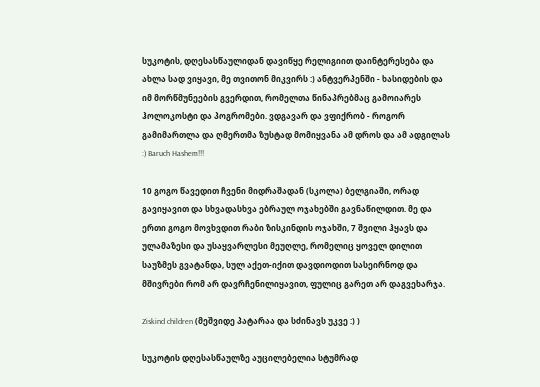სუკოტის, დღესასწაულიდან დავიწყე რელიგიით დაინტერესება და ახლა სად ვიყავი, მე თვითონ მიკვირს :) ანტვერპენში - ხასიდების და იმ მორწმუნეების გვერდით, რომელთა წინაპრებმაც გამოიარეს ჰოლოკოსტი და პოგრომები. ვდგავარ და ვფიქრობ - როგორ გამიმართლა და ღმერთმა ზუსტად მომიყვანა ამ დროს და ამ ადგილას :) Baruch Hashem!!!

10 გოგო წავედით ჩვენი მიდრაშადან (სკოლა) ბელგიაში, ორად გავიყავით და სხვადასხვა ებრაულ ოჯახებში გავნაწილდით. მე და ერთი გოგო მოვხვდით რაბი ზისკინდის ოჯახში, 7 შვილი ჰყავს და ულამაზესი და უსაყვარლესი მეუღლე, რომელიც ყოველ დილით საუზმეს გვატანდა, სულ აქეთ-იქით დავდიოდით სასეირნოდ და მშივრები რომ არ დავრჩენილიყავით, ფულიც გარეთ არ დაგვეხარჯა.

Ziskind children (მეშვიდე პატარაა და სძინავს უკვე :) )

სუკოტის დღესასწაულზე აუცილებელია სტუმრად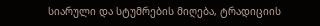სიარული და სტუმრების მიღება, ტრადიციის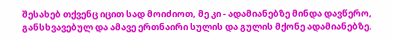შესახებ თქვენც იცით სად მოიძიოთ, მე კი - ადამიანებზე მინდა დავწერო, განსხვავებულ და ამავე ერთნაირი სულის და გულის მქონე ადამიანებზე.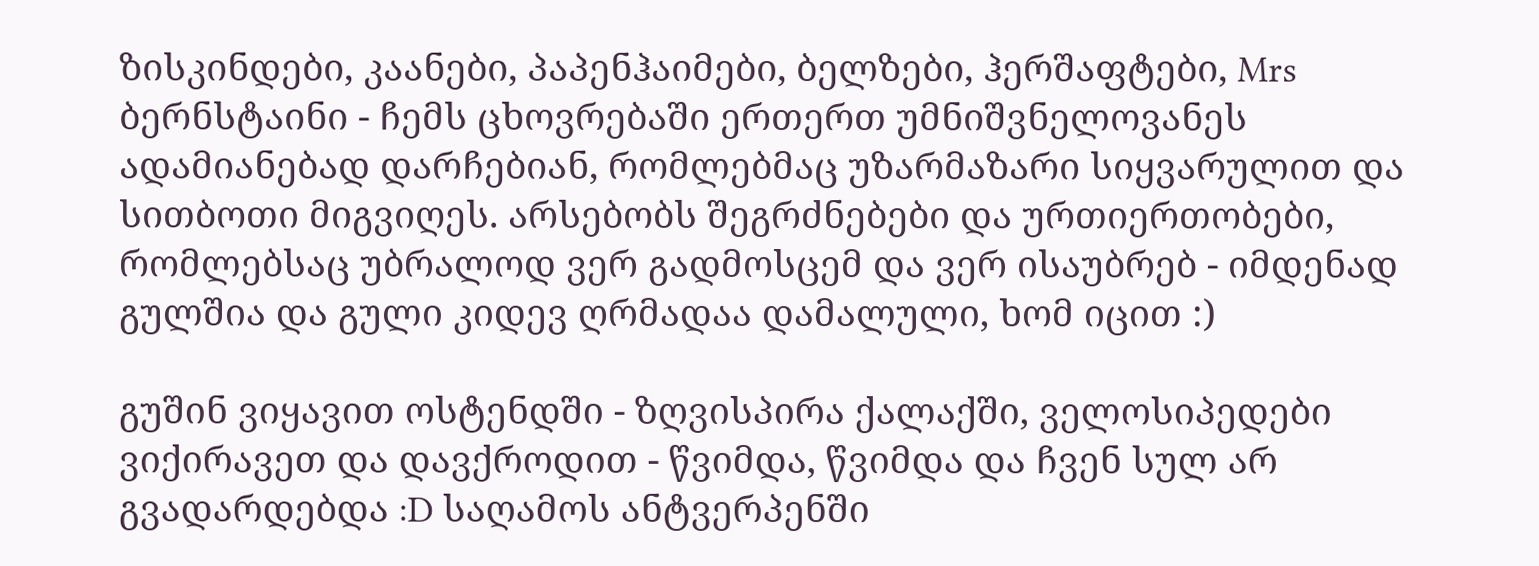ზისკინდები, კაანები, პაპენჰაიმები, ბელზები, ჰერშაფტები, Mrs ბერნსტაინი - ჩემს ცხოვრებაში ერთერთ უმნიშვნელოვანეს ადამიანებად დარჩებიან, რომლებმაც უზარმაზარი სიყვარულით და სითბოთი მიგვიღეს. არსებობს შეგრძნებები და ურთიერთობები, რომლებსაც უბრალოდ ვერ გადმოსცემ და ვერ ისაუბრებ - იმდენად გულშია და გული კიდევ ღრმადაა დამალული, ხომ იცით :)

გუშინ ვიყავით ოსტენდში - ზღვისპირა ქალაქში, ველოსიპედები ვიქირავეთ და დავქროდით - წვიმდა, წვიმდა და ჩვენ სულ არ გვადარდებდა :D საღამოს ანტვერპენში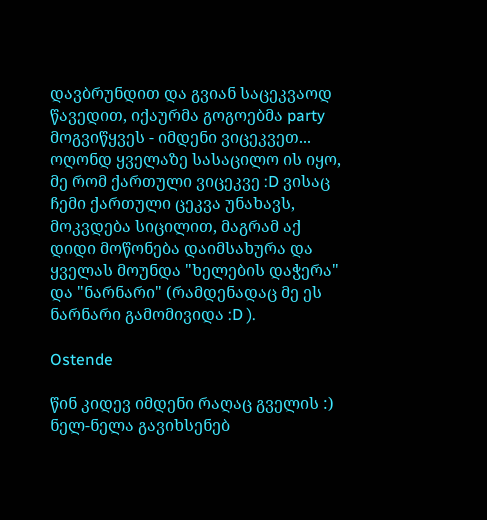დავბრუნდით და გვიან საცეკვაოდ წავედით, იქაურმა გოგოებმა party მოგვიწყვეს - იმდენი ვიცეკვეთ... ოღონდ ყველაზე სასაცილო ის იყო, მე რომ ქართული ვიცეკვე :D ვისაც ჩემი ქართული ცეკვა უნახავს, მოკვდება სიცილით, მაგრამ აქ დიდი მოწონება დაიმსახურა და ყველას მოუნდა "ხელების დაჭერა" და "ნარნარი" (რამდენადაც მე ეს ნარნარი გამომივიდა :D ).

Ostende

წინ კიდევ იმდენი რაღაც გველის :)
ნელ-ნელა გავიხსენებ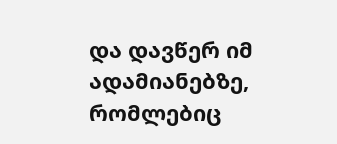და დავწერ იმ ადამიანებზე, რომლებიც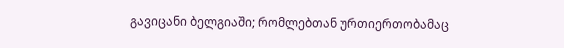გავიცანი ბელგიაში; რომლებთან ურთიერთობამაც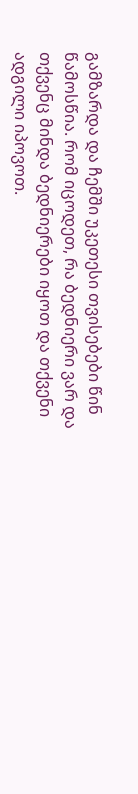გამზარდა და ჩემში უკეთესი თვისებები წინ წამოსწია. რომ იცოდეთ, რა ბედნიერი ვარ და თქვენც მინდა ბედნიერები იყოთ და თქვენი ადგილი იპოვოთ.